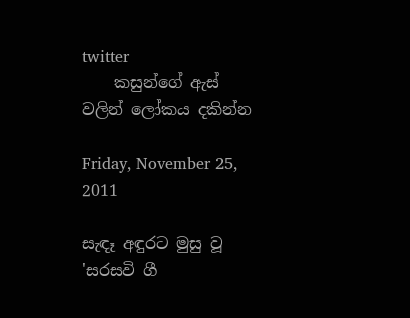twitter
    කසුන්ගේ ඇස් වලින් ලෝකය දකින්න

Friday, November 25, 2011

සැඳෑ අඳුරට මුසු වූ 'සරසවි ගී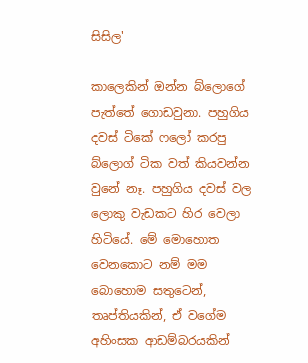සිසිල'

කාලෙකින් ඔන්න බ්ලොගේ පැත්තේ ගොඩවුනා. පහුගිය දවස්‌ ටිකේ ෆලෝ කරපු බ්ලොග් ටික වත් කියවන්න වුනේ නෑ. පහුගිය දවස්‌ වල ලොකු වැඩකට හිර වෙලා හිටියේ. මේ මොහොත වෙනකොට නම් මම බොහොම සතුටෙන්, තෘප්තියකින්, ඒ වගේම අහිංසක ආඩම්බරයකින්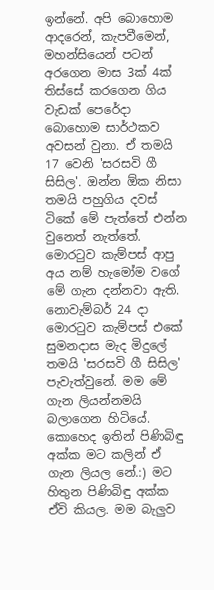ඉන්නේ. අපි බොහොම ආදරෙන්, කැපවීමෙන්, මහන්සියෙන් පටන් අරගෙන මාස 3ක් 4ක් තිස්සේ කරගෙන ගිය වැඩක් පෙරේදා බොහොම සාර්ථකව අවසන් වුනා. ඒ තමයි 17 වෙනි 'සරසවි ගී සිසිල'. ඔන්න ඕක නිසා තමයි පහුගිය දවස්‌ ටිකේ මේ පැත්තේ එන්න වුනෙත් නැත්තේ. මොරටුව කැම්පස් ආපු අය නම් හැමෝම වගේ මේ ගැන දන්නවා ඇති. නොවැම්බර් 24 දා මොරටුව කැම්පස් එකේ සුමනදාස මැද මිදුලේ තමයි 'සරසවි ගී සිසිල' පැවැත්වුනේ. මම මේ ගැන ලියන්නමයි බලාගෙන හිටියේ. කොහෙද ඉතින් පිණිබිඳු අක්ක මට කලින් ඒ ගැන ලියල නේ.:) මට හිතුන පිණිබිඳු අක්ක ඒවි කියල. මම බැලුව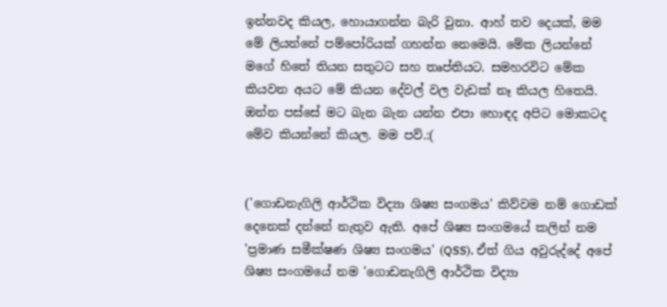ඉන්නවද කියල, හොයාගන්න බැරි වුනා. ආහ් තව දෙයක්, මම මේ ලියන්නේ පම්පෝරියක් ගහන්න නෙමෙයි. මේක ලියන්නේ මගේ හිතේ තියන සතුටට සහ තෘප්තියට. සමහරවිට මේක කියවන අයට මේ කියන දේවල් වල වැඩක් නෑ කියල හිතෙයි. ඔන්න පස්සේ මට බැන බැන යන්න එපා හොඳද අපිට මොකටද මේව කියන්නේ කියල. මම පව්.:(


('ගොඩනැගිලි ආර්ථික විද්‍යා ශිෂ්‍ය සංගමය' කිව්වම නම් ගොඩක් දෙනෙක් දන්නේ නැතුව ඇති. අපේ ශිෂ්‍ය සංගමයේ කලින් නම 'ප්‍රමාණ සමීක්ෂණ ශිෂ්‍ය සංගමය' (QSS). ඒත් ගිය අවුරුද්දේ අපේ ශිෂ්‍ය සංගමයේ නම 'ගොඩනැගිලි ආර්ථික විද්‍යා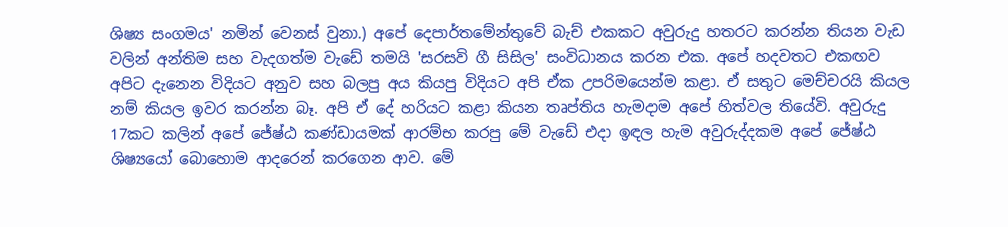ශිෂ්‍ය සංගමය' නමින් වෙනස් වුනා.) අපේ දෙපාර්තමේන්තුවේ බැච් එකකට අවුරුදු හතරට කරන්න තියන වැඩ වලින් අන්තිම සහ වැදගත්ම වැඩේ තමයි 'සරසවි ගී සිසිල' සංවිධානය කරන එක. අපේ හදවතට එකඟව අපිට දැනෙන විදියට අනුව සහ බලපු අය කියපු විදියට අපි ඒක උපරිමයෙන්ම කළා. ඒ සතුට මෙච්චරයි කියල නම් කියල ඉවර කරන්න බෑ. අපි ඒ දේ හරියට කළා කියන තෘප්තිය හැමදාම අපේ හිත්වල තියේවි. අවුරුදු 17කට කලින් අපේ ජේෂ්ඨ කණ්ඩායමක් ආරම්භ කරපු මේ වැඩේ එදා ඉඳල හැම අවුරුද්දකම අපේ ජේෂ්ඨ ශිෂ්‍යයෝ බොහොම ආදරෙන් කරගෙන ආව. මේ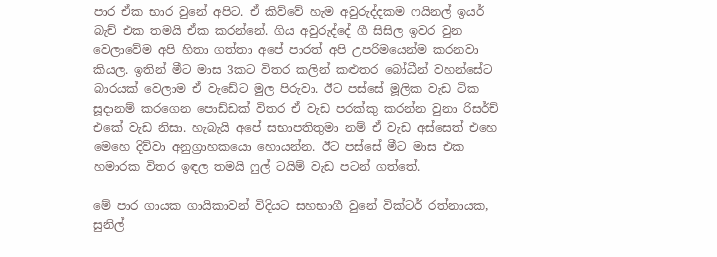පාර ඒක භාර වුනේ අපිට. ඒ කිව්වේ හැම අවුරුද්දකම ෆයිනල් ඉයර් බැච් එක තමයි ඒක කරන්නේ. ගිය අවුරුද්දේ ගී සිසිල ඉවර වුන වෙලාවේම අපි හිතා ගත්තා අපේ පාරත් අපි උපරිමයෙන්ම කරනවා කියල. ඉතින් මීට මාස 3කට විතර කලින් කළුතර බෝධීන් වහන්සේට බාරයක් වෙලාම ඒ වැඩේට මුල පිරුවා. ඊට පස්සේ මූලික වැඩ ටික සූදානම් කරගෙන පොඩ්ඩක් විතර ඒ වැඩ පරක්කු කරන්න වුනා රිසර්ච් එකේ වැඩ නිසා. හැබැයි අපේ සභාපතිතුමා නම් ඒ වැඩ අස්සෙත් එහෙ මෙහෙ දිව්වා අනුග්‍රාහකයො හොයන්න. ඊට පස්සේ මීට මාස එක හමාරක විතර ඉඳල තමයි ෆුල් ටයිම් වැඩ පටන් ගත්තේ.

මේ පාර ගායක ගායිකාවන් විදියට සහභාගී වුනේ වික්ටර් රත්නායක, සුනිල්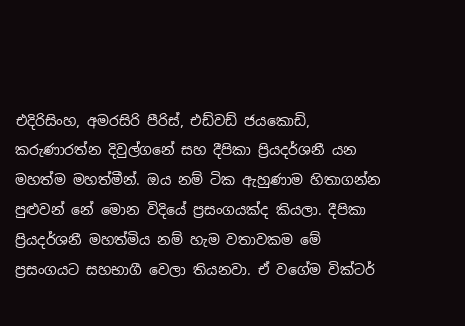එදිරිසිංහ, අමරසිරි පීරිස්, එඩ්වඩ් ජයකොඩි, කරුණාරත්න දිවුල්ගනේ සහ දීපිකා ප්‍රියදර්ශනී යන මහත්ම මහත්මීන්. ඔය නම් ටික ඇහුණාම හිතාගන්න පුළුවන් නේ මොන විදියේ ප්‍රසංගයක්ද කියලා. දීපිකා ප්‍රියදර්ශනී මහත්මිය නම් හැම වතාවකම මේ ප්‍රසංගයට සහභාගී වෙලා තියනවා. ඒ වගේම වික්ටර්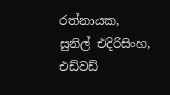රත්නායක, සුනිල් එදිරිසිංහ, එඩ්වඩ්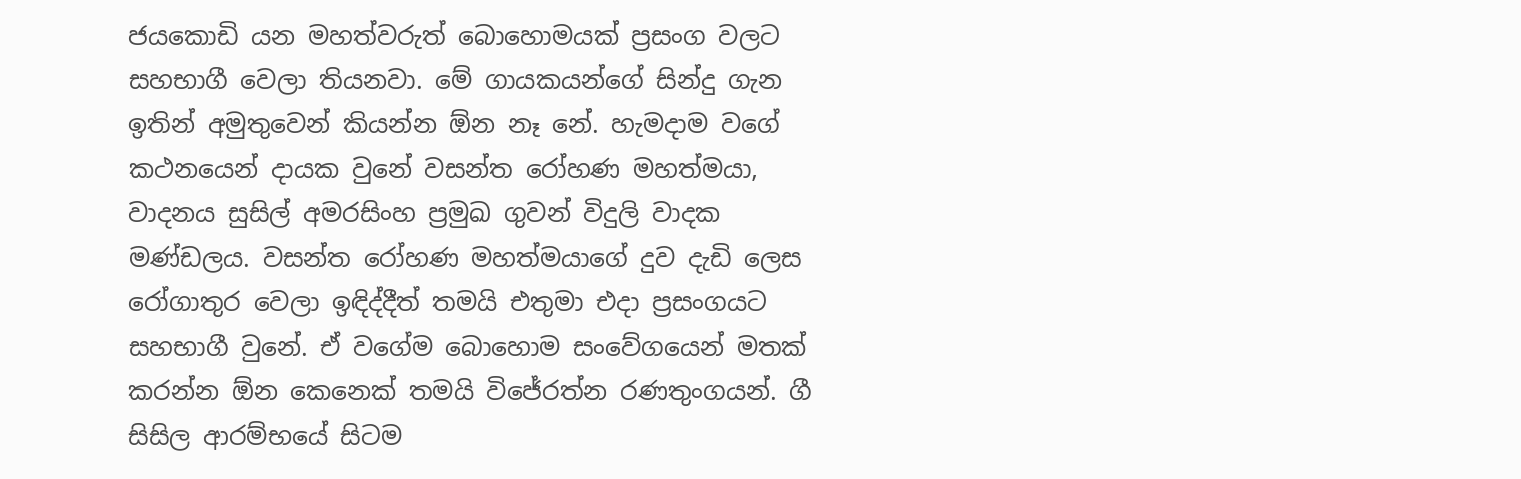ජයකොඩි යන මහත්වරුත් බොහොමයක් ප්‍රසංග වලට සහභාගී වෙලා තියනවා. මේ ගායකයන්ගේ සින්දු ගැන ඉතින් අමුතුවෙන් කියන්න ඕන නෑ නේ. හැමදාම වගේ කථනයෙන් දායක වුනේ වසන්ත රෝහණ මහත්මයා, වාදනය සුසිල් අමරසිංහ ප්‍රමුඛ ගුවන් විදුලි වාදක මණ්ඩලය. වසන්ත රෝහණ මහත්මයාගේ දුව දැඩි ලෙස රෝගාතුර වෙලා ඉඳිද්දීත් තමයි එතුමා එදා ප්‍රසංගයට සහභාගී වුනේ. ඒ වගේම බොහොම සංවේගයෙන් මතක් කරන්න ඕන කෙනෙක් තමයි විජේරත්න රණතුංගයන්. ගී සිසිල ආරම්භයේ සිටම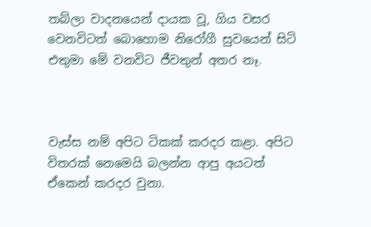තබ්ලා වාදනයෙන් දායක වූ, ගිය වසර වෙනවිටත් බොහොම නිරෝගී සුවයෙන් සිටි එතුමා මේ වනවිට ජීවතුන් අතර නෑ.



වැස්ස නම් අපිට ටිකක් කරදර කළා. අපිට විතරක් නෙමෙයි බලන්න ආපු අයටත් ඒකෙන් කරදර වුනා.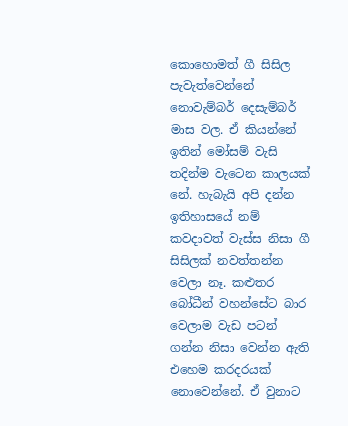කොහොමත් ගී සිසිල පැවැත්වෙන්නේ නොවැම්බර් දෙසැම්බර් මාස වල. ඒ කියන්නේ ඉතින් මෝසම් වැසි තදින්ම වැටෙන කාලයක් නේ. හැබැයි අපි දන්න ඉතිහාසයේ නම් කවදාවත් වැස්ස නිසා ගී සිසිලක් නවත්තන්න වෙලා නෑ. කළුතර බෝධීන් වහන්සේට බාර වෙලාම වැඩ පටන් ගන්න නිසා වෙන්න ඇති එහෙම කරදරයක් නොවෙන්නේ. ඒ වුනාට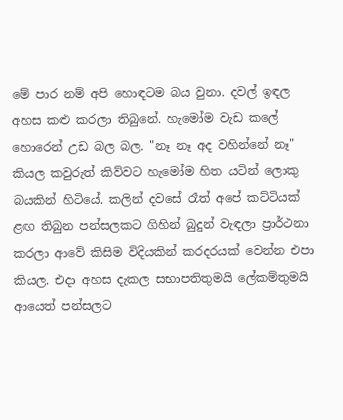මේ පාර නම් අපි හොඳටම බය වුනා. දවල් ඉඳල අහස කළු කරලා තිබුනේ. හැමෝම වැඩ කලේ හොරෙන් උඩ බල බල. "නෑ නෑ අද වහින්නේ නෑ" කියල කවුරුත් කිව්වට හැමෝම හිත යටින් ලොකු බයකින් හිටියේ. කලින් දවසේ රෑත් අපේ කට්ටියක් ළඟ තිබුන පන්සලකට ගිහින් බුදුන් වැඳලා ප්‍රාර්ථනා කරලා ආවේ කිසිම විදියකින් කරදරයක් වෙන්න එපා කියල. එදා අහස දැකල සභාපතිතුමයි ලේකම්තුමයි ආයෙත් පන්සලට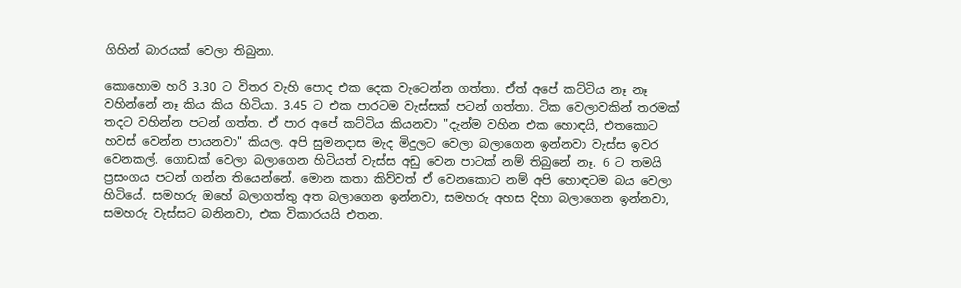ගිහින් බාරයක් වෙලා තිබුනා.

කොහොම හරි 3.30 ට විතර වැහි පොද එක දෙක වැටෙන්න ගත්තා. ඒත් අපේ කට්ටිය නෑ නෑ වහින්නේ නෑ කිය කිය හිටියා. 3.45 ට එක පාරටම වැස්සක් පටන් ගත්තා. ටික වෙලාවකින් තරමක් තදට වහින්න පටන් ගත්ත. ඒ පාර අපේ කට්ටිය කියනවා "දැන්ම වහින එක හොඳයි, එතකොට හවස් වෙන්න පායනවා" කියල. අපි සුමනදාස මැද මිදුලට වෙලා බලාගෙන ඉන්නවා වැස්ස ඉවර වෙනකල්. ගොඩක් වෙලා බලාගෙන හිටියත් වැස්ස අඩු වෙන පාටක් නම් තිබුනේ නෑ. 6 ට තමයි ප්‍රසංගය පටන් ගන්න තියෙන්නේ. මොන කතා කිව්වත් ඒ වෙනකොට නම් අපි හොඳටම බය වෙලා හිටියේ. සමහරු ඔහේ බලාගත්තු අත බලාගෙන ඉන්නවා, සමහරු අහස දිහා බලාගෙන ඉන්නවා, සමහරු වැස්සට බනිනවා, එක විකාරයයි එතන.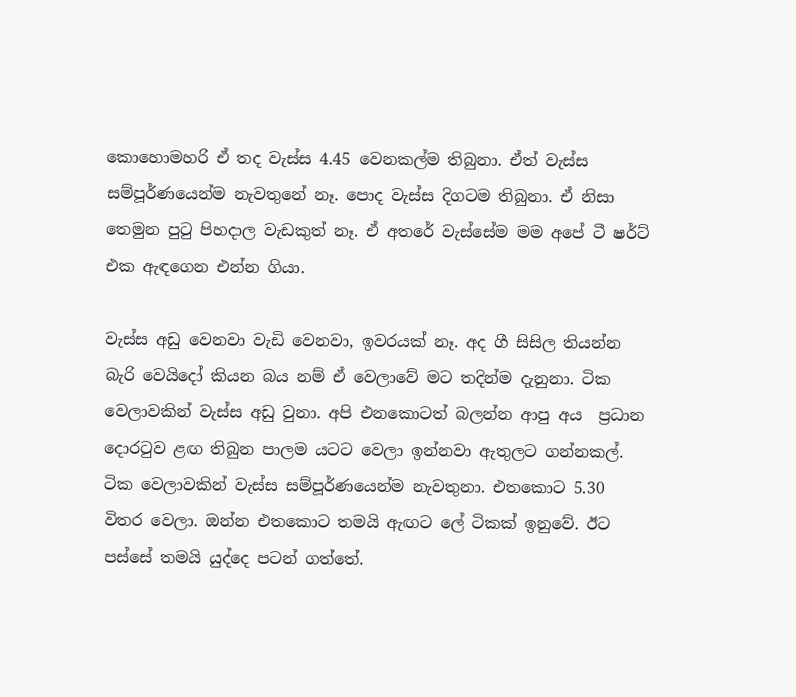කොහොමහරි ඒ තද වැස්ස 4.45 වෙනකල්ම තිබුනා. ඒත් වැස්ස සම්පූර්ණයෙන්ම නැවතුනේ නෑ. පොද වැස්ස දිගටම තිබුනා. ඒ නිසා තෙමුන පුටු පිහදාල වැඩකුත් නෑ. ඒ අතරේ වැස්සේම මම අපේ ටී ෂර්ට් එක ඇඳගෙන එන්න ගියා.

වැස්ස අඩු වෙනවා වැඩි වෙනවා, ඉවරයක්‌ නෑ. අද ගී සිසිල තියන්න බැරි වෙයිදෝ කියන බය නම් ඒ වෙලාවේ මට තදින්ම දැනුනා. ටික වෙලාවකින් වැස්ස අඩු වුනා. අපි එනකොටත් බලන්න ආපු අය  ප්‍රධාන දොරටුව ළඟ තිබුන පාලම යටට වෙලා ඉන්නවා ඇතුලට ගන්නකල්. ටික වෙලාවකින් වැස්ස සම්පූර්ණයෙන්ම නැවතුනා. එතකොට 5.30 විතර වෙලා. ඔන්න එතකොට තමයි ඇඟට ලේ ටිකක් ඉනුවේ. ඊට පස්සේ තමයි යුද්දෙ පටන් ගත්තේ.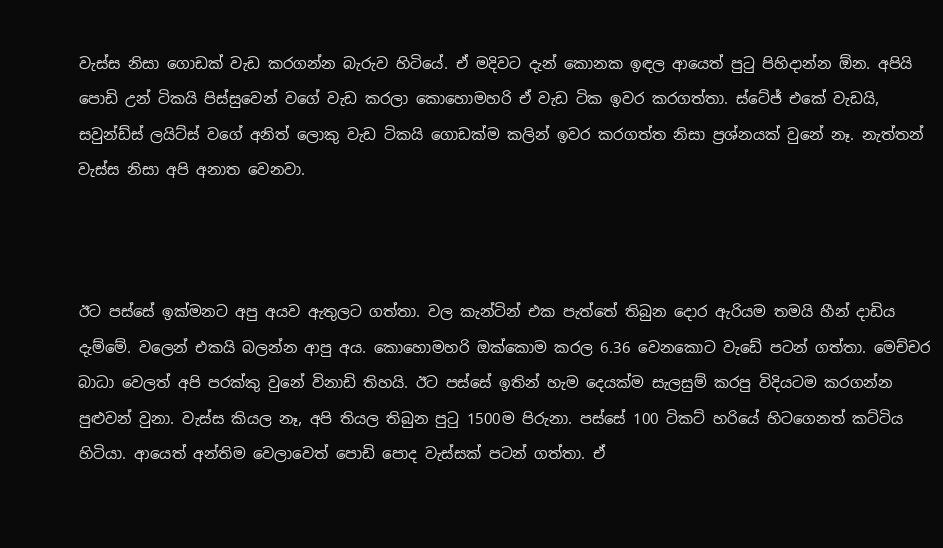වැස්ස නිසා ගොඩක් වැඩ කරගන්න බැරුව හිටියේ. ඒ මදිවට දැන් කොනක ඉඳල ආයෙත් පුටු පිහිදාන්න ඕන. අපියි පොඩි උන් ටිකයි පිස්සුවෙන් වගේ වැඩ කරලා කොහොමහරි ඒ වැඩ ටික ඉවර කරගත්තා. ස්ටේජ් එකේ වැඩයි, සවුන්ඩ්ස් ලයිට්ස් වගේ අනිත් ලොකු වැඩ ටිකයි ගොඩක්ම කලින් ඉවර කරගත්ත නිසා ප්‍රශ්නයක් වුනේ නෑ. නැත්තන් වැස්ස නිසා අපි අනාත වෙනවා.



ඊට පස්සේ ඉක්මනට අපු අයව ඇතුලට ගත්තා. වල කැන්ටින් එක පැත්තේ තිබුන දොර ඇරියම තමයි හීන් දාඩිය දැම්මේ. වලෙන් එකයි බලන්න ආපු අය. කොහොමහරි ඔක්කොම කරල 6.36 වෙනකොට වැඩේ පටන් ගත්තා. මෙච්චර බාධා වෙලත් අපි පරක්කු වුනේ විනාඩි තිහයි. ඊට පස්සේ ඉතින් හැම දෙයක්ම සැලසුම් කරපු විදියටම කරගන්න පුළුවන් වුනා. වැස්ස කියල නෑ, අපි තියල තිබුන පුටු 1500ම පිරුනා. පස්සේ 100 ටිකට් හරියේ හිටගෙනත් කට්ටිය හිටියා. ආයෙත් අන්තිම වෙලාවෙත් පොඩි පොද වැස්සක් පටන් ගත්තා. ඒ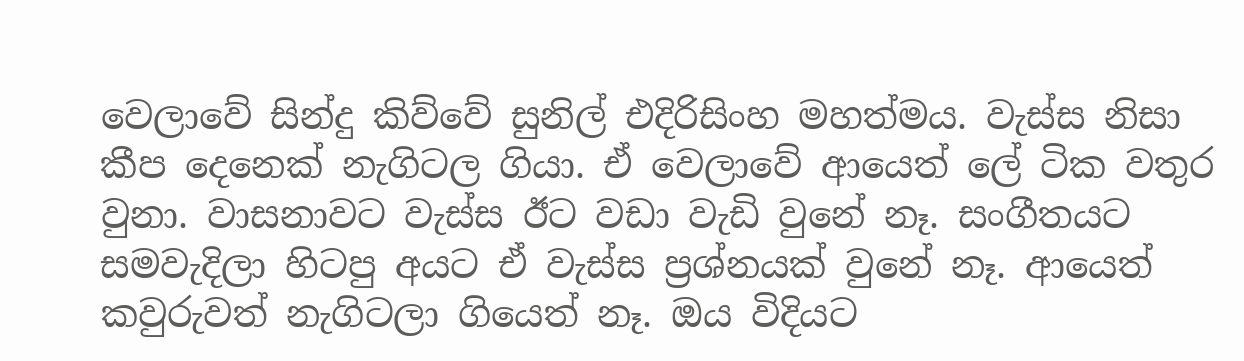වෙලාවේ සින්දු කිව්වේ සුනිල් එදිරිසිංහ මහත්මය. වැස්ස නිසා කීප දෙනෙක් නැගිටල ගියා. ඒ වෙලාවේ ආයෙත් ලේ ටික වතුර වුනා. වාසනාවට වැස්ස ඊට වඩා වැඩි වුනේ නෑ. සංගීතයට සමවැදිලා හිටපු අයට ඒ වැස්ස ප්‍රශ්නයක් වුනේ නෑ. ආයෙත් කවුරුවත් නැගිටලා ගියෙත් නෑ. ඔය විදියට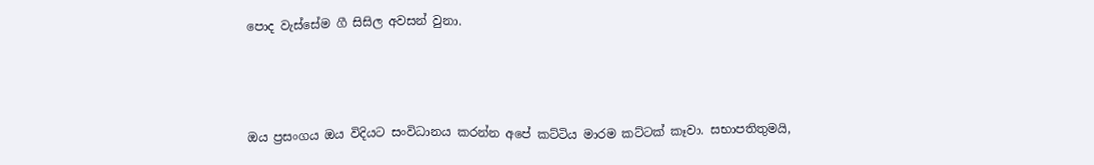පොද වැස්සේම ගී සිසිල අවසන් වුනා.



ඔය ප්‍රසංගය ඔය විදියට සංවිධානය කරන්න අපේ කට්ටිය මාරම කට්ටක් කෑවා. සභාපතිතුමයි,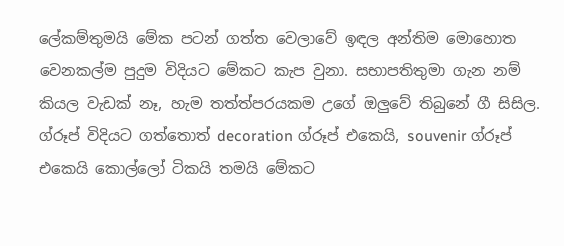ලේකම්තුමයි මේක පටන් ගත්ත වෙලාවේ ඉඳල අන්තිම මොහොත වෙනකල්ම පුදුම විදියට මේකට කැප වුනා. සභාපතිතුමා ගැන නම් කියල වැඩක් නෑ, හැම තත්ත්පරයකම උගේ ඔලුවේ තිබුනේ ගී සිසිල. ග්රූප් විදියට ගත්තොත් decoration ග්රූප් එකෙයි, souvenir ග්රූප් එකෙයි කොල්ලෝ ටිකයි තමයි මේකට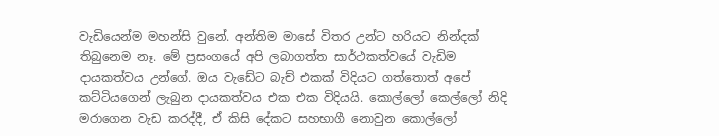වැඩියෙන්ම මහන්සි වුනේ. අන්තිම මාසේ විතර උන්ට හරියට නින්දක් තිබුනෙම නෑ. මේ ප්‍රසංගයේ අපි ලබාගත්ත සාර්ථකත්වයේ වැඩිම දායකත්වය උන්ගේ. ඔය වැඩේට බැච් එකක් විදියට ගත්තොත් අපේ කට්ටියගෙන් ලැබුන දායකත්වය එක එක විදියයි. කොල්ලෝ කෙල්ලෝ නිදි මරාගෙන වැඩ කරද්දී, ඒ කිසි දේකට සහභාගී නොවුන කොල්ලෝ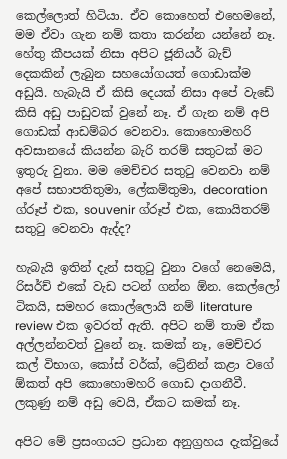කෙල්ලොත් හිටියා. ඒව කොහෙත් එහෙමනේ, මම ඒවා ගැන නම් කතා කරන්න යන්නේ නෑ. හේතු කීපයක් නිසා අපිට ජූනියර් බැච් දෙකකින් ලැබුන සහයෝගයත් ගොඩාක්ම අඩුයි. හැබැයි ඒ කිසි දෙයක් නිසා අපේ වැඩේ කිසි අඩු පාඩුවක් වුනේ නෑ. ඒ ගැන නම් අපි ගොඩක් ආඩම්බර වෙනවා. කොහොමහරි අවසානයේ කියන්න බැරි තරම් සතුටක් මට ඉතුරු වුනා. මම මෙච්චර සතුටු වෙනවා නම් අපේ සභාපතිතුමා, ලේකම්තුමා, decoration ග්රූප් එක, souvenir ග්රූප් එක, කොයිතරම් සතුටු වෙනවා ඇද්ද?

හැබැයි ඉතින් දැන් සතුටු වුනා වගේ නෙමෙයි, රිසර්ච් එකේ වැඩ පටන් ගන්න ඕන. කෙල්ලෝ ටිකයි, සමහර කොල්ලොයි නම් literature review එක ඉවරත් ඇති. අපිට නම් තාම ඒක අල්ලන්නවත් වුනේ නෑ. කමක් නෑ, මෙච්චර කල් විභාග, කෝස් වර්ක්, ට්‍රේනින් කළා වගේ ඕකත් අපි කොහොමහරි ගොඩ දාගනීවී. ලකුණු නම් අඩු වෙයි, ඒකට කමක් නෑ.

අපිට මේ ප්‍රසංගයට ප්‍රධාන අනුග්‍රහය දැක්වුයේ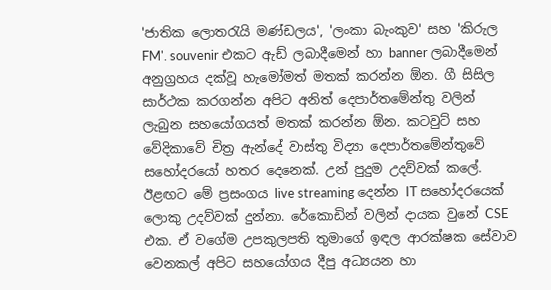'ජාතික ලොතරැයි මණ්ඩලය', 'ලංකා බැංකුව' සහ 'කිරුල FM'. souvenir එකට ඇඩ් ලබාදීමෙන් හා banner ලබාදීමෙන් අනුග්‍රහය දක්වූ හැමෝමත් මතක් කරන්න ඕන. ගී සිසිල සාර්ථක කරගන්න අපිට අනිත් දෙපාර්තමේන්තු වලින් ලැබුන සහයෝගයත් මතක් කරන්න ඕන. කටවුට් සහ වේදිකාවේ චිත්‍ර ඇන්දේ වාස්තු විද්‍යා දෙපාර්තමේන්තුවේ සහෝදරයෝ හතර දෙනෙක්. උන් පුදුම උදව්වක් කලේ. ඊළඟට මේ ප්‍රසංගය live streaming දෙන්න IT සහෝදරයෙක් ලොකු උදව්වක් දුන්නා. රේකොඩින් වලින් දායක වුනේ CSE එක. ඒ වගේම උපකුලපති තුමාගේ ඉඳල ආරක්ෂක සේවාව වෙනකල් අපිට සහයෝගය දීපු අධ්‍යයන හා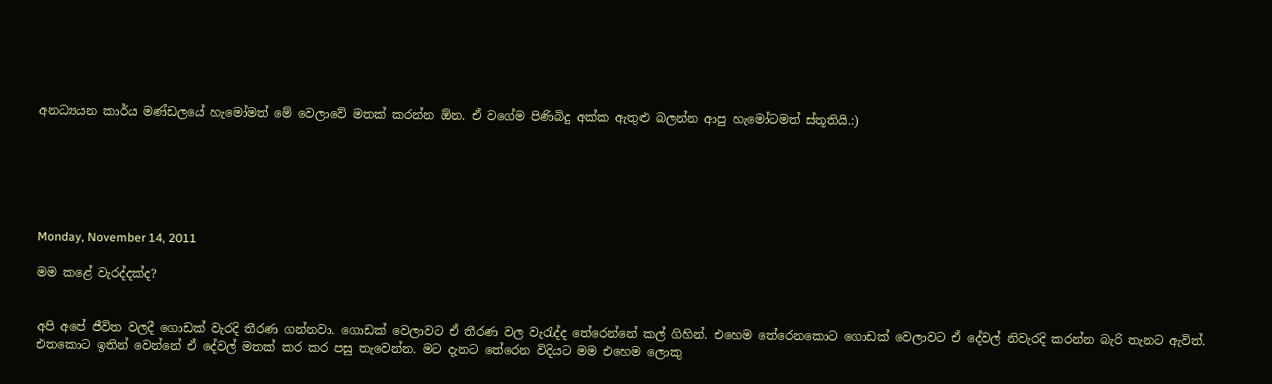අනධ්‍යයන කාර්ය මණ්ඩලයේ හැමෝමත් මේ වෙලාවේ මතක් කරන්න ඕන. ඒ වගේම පිණිබිදු අක්ක ඇතුළු බලන්න ආපු හැමෝටමත් ස්තූතියි.:)






Monday, November 14, 2011

මම කළේ වැරද්දක්ද?


අපි අපේ ජීවිත වලදී ගොඩක් වැරදි තීරණ ගන්නවා. ගොඩක් වෙලාවට ඒ තීරණ වල වැරැද්ද තේරෙන්නේ කල් ගිහින්. එහෙම තේරෙනකොට ගොඩක් වෙලාවට ඒ දේවල් නිවැරදි කරන්න බැරි තැනට ඇවිත්. එතකොට ඉතින් වෙන්නේ ඒ දේවල් මතක් කර කර පසු තැවෙන්න. මට දැනට තේරෙන විදියට මම එහෙම ලොකු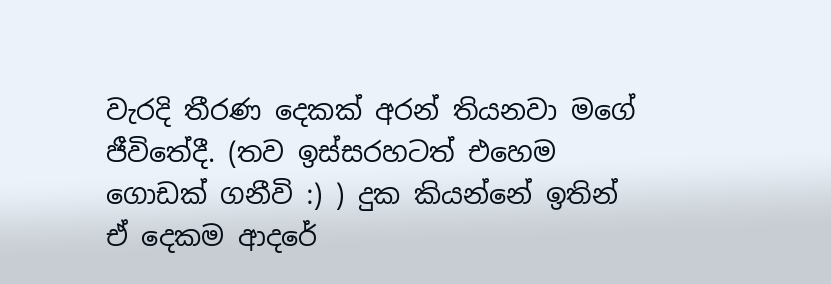වැරදි තීරණ දෙකක් අරන් තියනවා මගේ ජීවිතේදී. (තව ඉස්සරහටත් එහෙම ගොඩක් ගනීවි :) ) දුක කියන්නේ ඉතින් ඒ දෙකම ආදරේ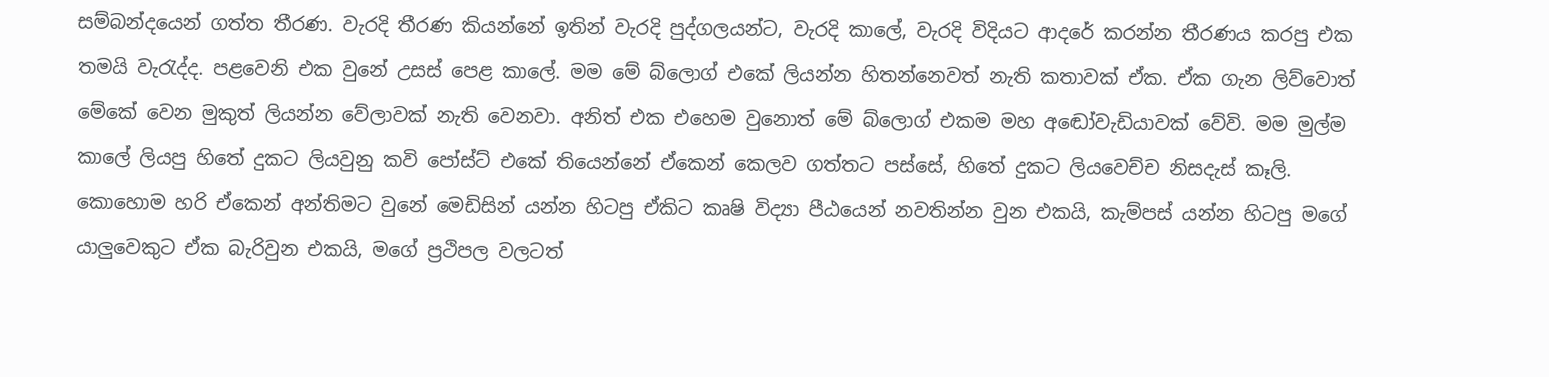සම්බන්දයෙන් ගත්ත තීරණ. වැරදි තීරණ කියන්නේ ඉතින් වැරදි පුද්ගලයන්ට, වැරදි කාලේ, වැරදි විදියට ආදරේ කරන්න තීරණය කරපු එක තමයි වැරැද්ද. පළවෙනි එක වුනේ උසස් පෙළ කාලේ. මම මේ බ්ලොග් එකේ ලියන්න හිතන්නෙවත් නැති කතාවක් ඒක. ඒක ගැන ලිව්වොත් මේකේ වෙන මුකුත් ලියන්න වේලාවක් නැති වෙනවා. අනිත් එක එහෙම වුනොත් මේ බ්ලොග් එකම මහ අඬෝවැඩියාවක් වේවි. මම මුල්ම කාලේ ලියපු හිතේ දුකට ලියවුනු කවි පෝස්ට් එකේ තියෙන්නේ ඒකෙන් කෙලව ගත්තට පස්සේ, හිතේ දුකට ලියවෙච්ච නිසදැස් කෑලි. කොහොම හරි ඒකෙන් අන්තිමට වුනේ මෙඩිසින් යන්න හිටපු ඒකිට කෘෂි විද්‍යා පීඨයෙන් නවතින්න වුන එකයි, කැම්පස් යන්න හිටපු මගේ යාලුවෙකුට ඒක බැරිවුන එකයි, මගේ ප්‍රථිපල වලටත්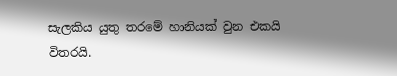සැලකිය යුතු තරමේ හානියක් වුන එකයි විතරයි.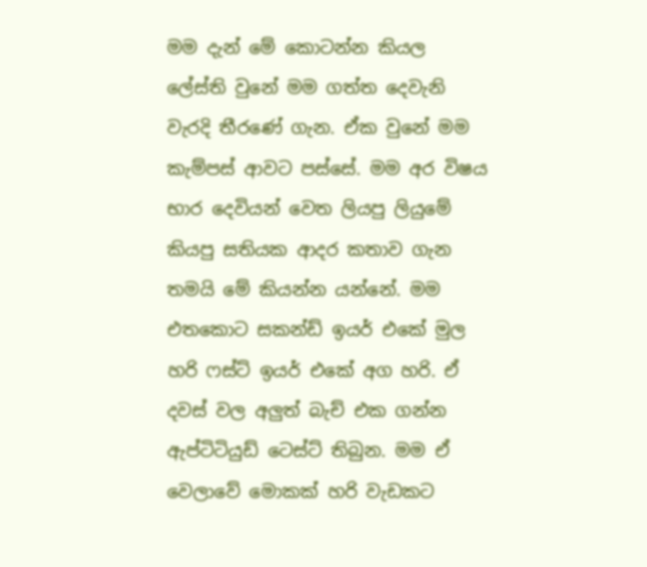මම දැන් මේ කොටන්න කියල ලේස්ති වුනේ මම ගත්ත දෙවැනි වැරදි තීරණේ ගැන. ඒක වුනේ මම කැම්පස් ආවට පස්සේ. මම අර විෂය භාර දෙවියන් වෙත ලියපු ලියුමේ කියපු සතියක ආදර කතාව ගැන තමයි මේ කියන්න යන්නේ. මම එතකොට සකන්ඩ් ඉයර් එකේ මුල හරි ෆස්ට් ඉයර් එකේ අග හරි. ඒ දවස් වල අලුත් බැච් එක ගන්න ඇප්ටිටියුඩ් ටෙස්ට් තිබුන. මම ඒ වෙලාවේ මොකක් හරි වැඩකට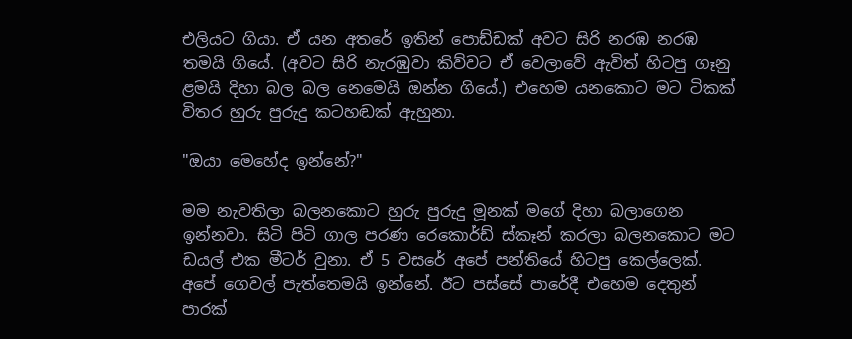එලියට ගියා. ඒ යන අතරේ ඉතින් පොඩ්ඩක් අවට සිරි නරඹ නරඹ තමයි ගියේ. (අවට සිරි නැරඹුවා කිව්වට ඒ වෙලාවේ ඇවිත් හිටපු ගෑනු ළමයි දිහා බල බල නෙමෙයි ඔන්න ගියේ.) එහෙම යනකොට මට ටිකක් විතර හුරු පුරුදු කටහඬක් ඇහුනා.

"ඔයා මෙහේද ඉන්නේ?"

මම නැවතිලා බලනකොට හුරු පුරුදු මූනක්‌ මගේ දිහා බලාගෙන ඉන්නවා. සිටි පිටි ගාල පරණ රෙකොර්ඩ් ස්කෑන් කරලා බලනකොට මට ඩයල් එක මීටර් වුනා. ඒ 5 වසරේ අපේ පන්තියේ හිටපු කෙල්ලෙක්. අපේ ගෙවල් පැත්තෙමයි ඉන්නේ. ඊට පස්සේ පාරේදී එහෙම දෙතුන් පාරක්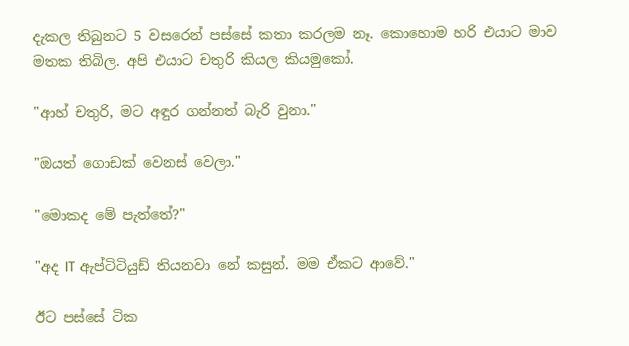දැකල තිබුනට 5 වසරෙන් පස්සේ කතා කරලම නෑ. කොහොම හරි එයාට මාව මතක තිබිල. අපි එයාට චතුරි කියල කියමුකෝ.

"ආහ් චතුරි, මට අඳුර ගන්නත් බැරි වුනා."

"ඔයත් ගොඩක් වෙනස් වෙලා."

"මොකද මේ පැත්තේ?"

"අද IT ඇප්ටිටියුඩ් තියනවා නේ කසුන්. මම ඒකට ආවේ."

ඊට පස්සේ ටික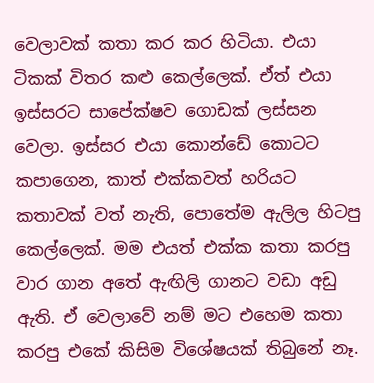වෙලාවක් කතා කර කර හිටියා. එයා ටිකක් විතර කළු කෙල්ලෙක්. ඒත් එයා ඉස්සරට සාපේක්ෂව ගොඩක් ලස්සන වෙලා. ඉස්සර එයා කොන්ඩේ කොටට කපාගෙන, කාත් එක්කවත් හරියට කතාවක් වත් නැති, පොතේම ඇලිල හිටපු කෙල්ලෙක්. මම එයත් එක්ක කතා කරපු වාර ගාන අතේ ඇඟිලි ගානට වඩා අඩු ඇති. ඒ වෙලාවේ නම් මට එහෙම කතා කරපු එකේ කිසිම විශේෂයක් තිබුනේ නෑ.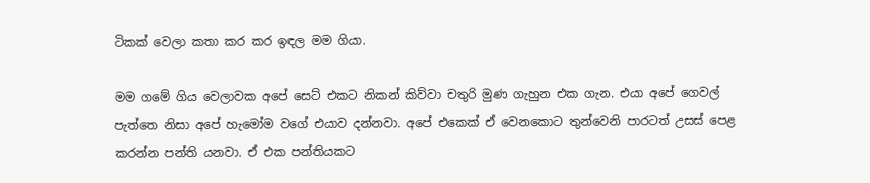ටිකක් වෙලා කතා කර කර ඉඳල මම ගියා.

මම ගමේ ගිය වෙලාවක අපේ සෙට් එකට නිකන් කිව්වා චතුරි මුණ ගැහුන එක ගැන. එයා අපේ ගෙවල් පැත්තෙ නිසා අපේ හැමෝම වගේ එයාව දන්නවා. අපේ එකෙක් ඒ වෙනකොට තුන්වෙනි පාරටත් උසස් පෙළ කරන්න පන්ති යනවා. ඒ එක පන්තියකට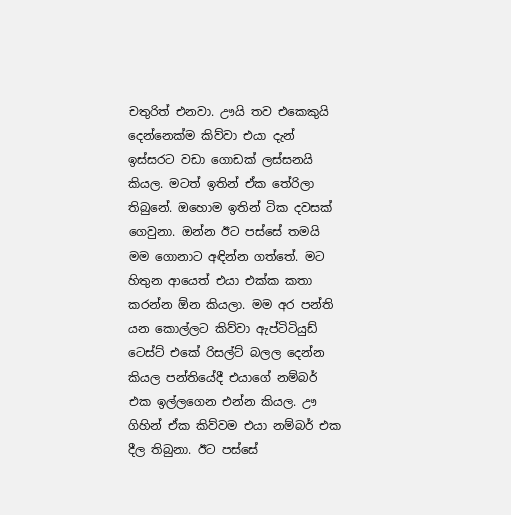චතුරිත් එනවා. ඌයි තව එකෙකුයි දෙන්නෙක්ම කිව්වා එයා දැන් ඉස්සරට වඩා ගොඩක් ලස්සනයි කියල. මටත් ඉතින් ඒක තේරිලා තිබුනේ. ඔහොම ඉතින් ටික දවසක් ගෙවුනා. ඔන්න ඊට පස්සේ තමයි මම ගොනාට අඳින්න ගත්තේ. මට හිතුන ආයෙත් එයා එක්ක කතා කරන්න ඕන කියලා. මම අර පන්ති යන කොල්ලට කිව්වා ඇප්ටිටියුඩ් ටෙස්ට් එකේ රිසල්ට් බලල දෙන්න කියල පන්තියේදී එයාගේ නම්බර් එක ඉල්ලගෙන එන්න කියල. ඌ ගිහින් ඒක කිව්වම එයා නම්බර් එක දීල තිබුනා. ඊට පස්සේ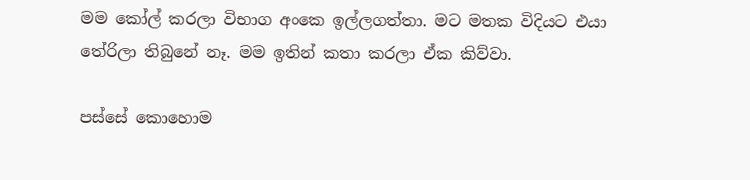මම කෝල් කරලා විභාග අංකෙ ඉල්ලගත්තා. මට මතක විදියට එයා තේරිලා තිබුනේ නෑ. මම ඉතින් කතා කරලා ඒක කිව්වා.

පස්සේ කොහොම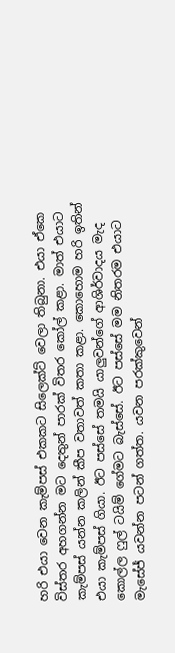හරි එයා වෙන කැම්පස් එකකට සිලෙක්ට් වෙලා තිබුනා. එයා ඒකෙ විස්තර අහගන්න මට දෙතුන් පාරක් විතර කෝල් කළා. මාත් එයාට කැම්පස් යන්න කලින් කීප වතාවත් කතා කළා. කොහොම හරි ඉතින් එයා කැම්පස් ගියා. ඊට පස්සේ තමයි යාලුවන්ගේ ආශිර්වාදය මැද කොල්ල ෆුල් ටයිම් ගේමට බැස්සේ. ඊට පස්සේ මම නිතරම එයාට මැසේජ් යවන්න පටන් ගත්ත. යවන පරක්කුවෙන්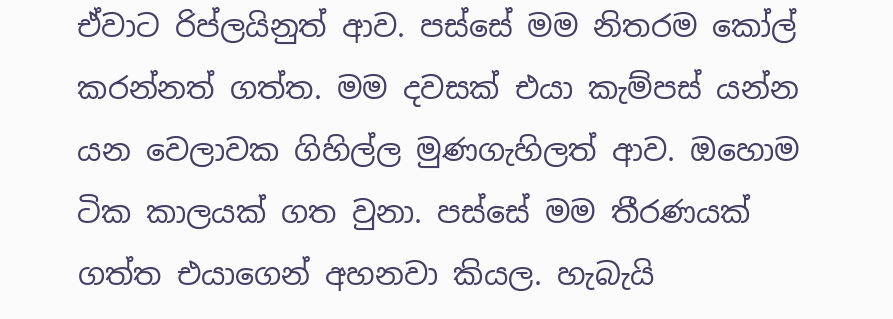ඒවාට රිප්ලයිනුත් ආව. පස්සේ මම නිතරම කෝල් කරන්නත් ගත්ත. මම දවසක් එයා කැම්පස් යන්න යන වෙලාවක ගිහිල්ල මුණගැහිලත් ආව. ඔහොම ටික කාලයක් ගත වුනා. පස්සේ මම තීරණයක් ගත්ත එයාගෙන් අහනවා කියල. හැබැයි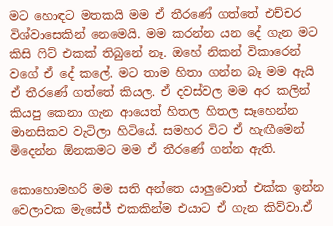මට හොඳට මතකයි මම ඒ තීරණේ ගත්තේ එච්චර විශ්වාසෙකින් නෙමෙයි. මම කරන්න යන දේ ගැන මට කිසි ෆිට් එකක් තිබුනේ නෑ. ඔහේ නිකන් විකාරෙන් වගේ ඒ දේ කලේ. මට තාම හිතා ගන්න බෑ මම ඇයි ඒ තීරණේ ගත්තේ කියල. ඒ දවස්වල මම අර කලින් කියපු කෙනා ගැන ආයෙත් හිතල හිතල සෑහෙන්න මානසිකව වැටිලා හිටියේ. සමහර විට ඒ හැඟීමෙන් මිදෙන්න ඕනකමට මම ඒ තීරණේ ගන්න ඇති.

කොහොමහරි මම සති අන්තෙ යාලුවොත් එක්ක ඉන්න වෙලාවක මැසේජ් එකකින්ම එයාට ඒ ගැන කිව්වා.ඒ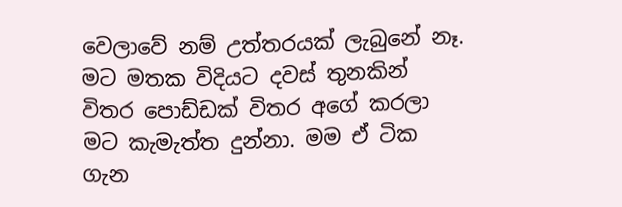වෙලාවේ නම් උත්තරයක්‌ ලැබුනේ නෑ. මට මතක විදියට දවස් තුනකින් විතර පොඩ්ඩක් විතර අගේ කරලා මට කැමැත්ත දුන්නා. මම ඒ ටික ගැන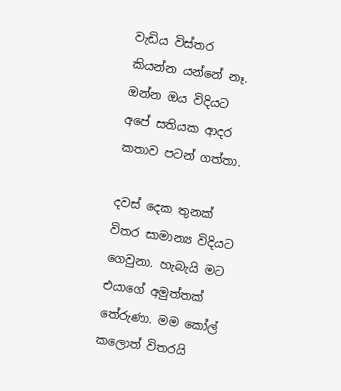වැඩිය විස්තර කියන්න යන්නේ නෑ. ඔන්න ඔය විදියට අපේ සතියක ආදර කතාව පටන් ගත්තා.

දවස් දෙක තුනක් විතර සාමාන්‍ය විදියට ගෙවුනා. හැබැයි මට එයාගේ අමුත්තක් තේරුණා. මම කෝල් කලොත් විතරයි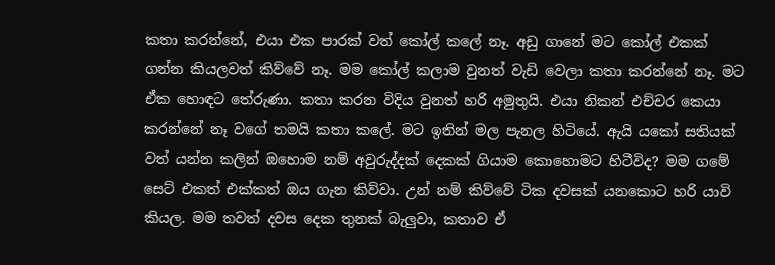කතා කරන්නේ, එයා එක පාරක් වත් කෝල් කලේ නෑ. අඩු ගානේ මට කෝල් එකක් ගන්න කියලවත් කිව්වේ නෑ. මම කෝල් කලාම වුනත් වැඩි වෙලා කතා කරන්නේ නෑ. මට ඒක හොඳට තේරුණා. කතා කරන විදිය වුනත් හරි අමුතුයි. එයා නිකන් එච්චර කෙයා කරන්නේ නෑ වගේ තමයි කතා කලේ. මට ඉතින් මල පැනල හිටියේ. ඇයි යකෝ සතියක් වත් යන්න කලින් ඔහොම නම් අවුරුද්දක් දෙකක් ගියාම කොහොමට හිටීවිද? මම ගමේ සෙට් එකත් එක්කත් ඔය ගැන කිව්වා. උන් නම් කිව්වේ ටික දවසක් යනකොට හරි යාවි කියල. මම තවත් දවස දෙක තුනක් බැලුවා, කතාව ඒ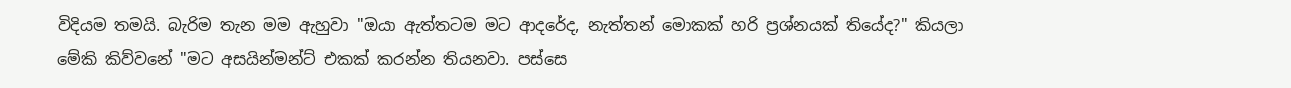විදියම තමයි. බැරිම තැන මම ඇහුවා "ඔයා ඇත්තටම මට ආදරේද, නැත්තන් මොකක් හරි ප්‍රශ්නයක් තියේද?" කියලා මේකි කිව්වනේ "මට අසයින්මන්ට් එකක් කරන්න තියනවා. පස්සෙ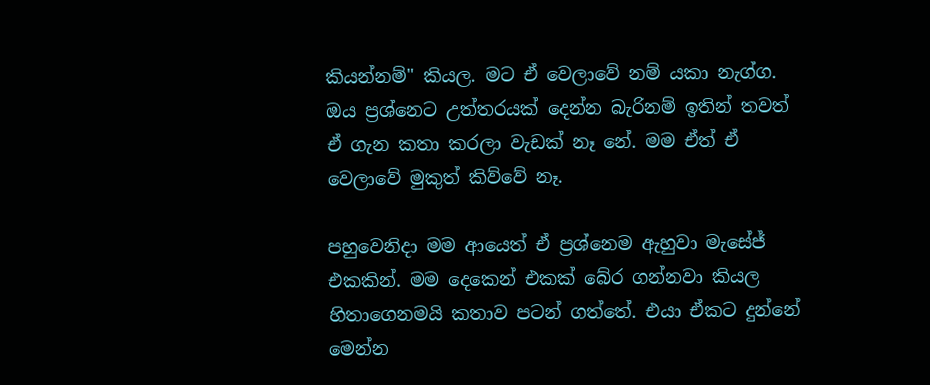කියන්නම්" කියල. මට ඒ වෙලාවේ නම් යකා නැග්ග. ඔය ප්‍රශ්නෙට උත්තරයක්‌ දෙන්න බැරිනම් ඉතින් තවත් ඒ ගැන කතා කරලා වැඩක් නෑ නේ. මම ඒත් ඒ වෙලාවේ මුකුත් කිව්වේ නෑ.

පහුවෙනිදා මම ආයෙත් ඒ ප්‍රශ්නෙම ඇහුවා මැසේජ් එකකින්. මම දෙකෙන් එකක් බේර ගන්නවා කියල හිතාගෙනමයි කතාව පටන් ගත්තේ. එයා ඒකට දුන්නේ මෙන්න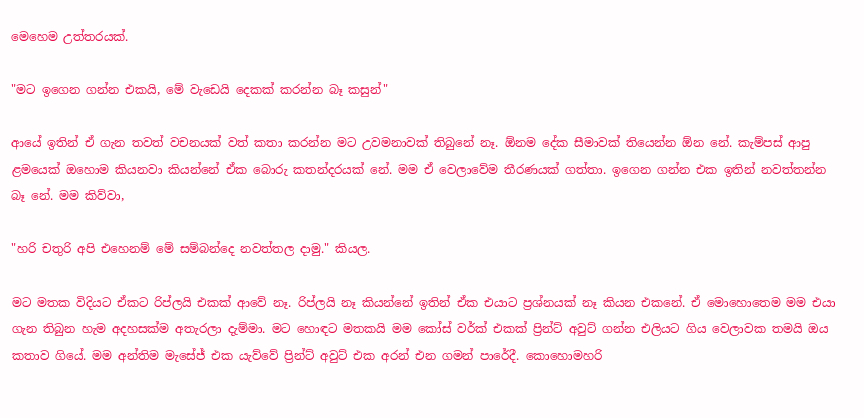මෙහෙම උත්තරයක්‌.

"මට ඉගෙන ගන්න එකයි, මේ වැඩෙයි දෙකක් කරන්න බෑ කසුන්"

ආයේ ඉතින් ඒ ගැන තවත් වචනයක් වත් කතා කරන්න මට උවමනාවක් තිබුනේ නෑ. ඕනම දේක සීමාවක් තියෙන්න ඕන නේ. කැම්පස් ආපු ළමයෙක් ඔහොම කියනවා කියන්නේ ඒක බොරු කතන්දරයක් නේ. මම ඒ වෙලාවේම තීරණයක් ගත්තා. ඉගෙන ගන්න එක ඉතින් නවත්තන්න බෑ නේ. මම කිව්වා,

"හරි චතුරි අපි එහෙනම් මේ සම්බන්දෙ නවත්තල දාමු." කියල.

මට මතක විදියට ඒකට රිප්ලයි එකක් ආවේ නෑ. රිප්ලයි නෑ කියන්නේ ඉතින් ඒක එයාට ප්‍රශ්නයක් නෑ කියන එකනේ. ඒ මොහොතෙම මම එයා ගැන තිබුන හැම අදහසක්ම අතැරලා දැම්මා. මට හොඳට මතකයි මම කෝස් වර්ක් එකක් ප්‍රින්ට් අවුට් ගන්න එලියට ගිය වෙලාවක තමයි ඔය කතාව ගියේ. මම අන්තිම මැසේජ් එක යැව්වේ ප්‍රින්ට් අවුට් එක අරන් එන ගමන් පාරේදී. කොහොමහරි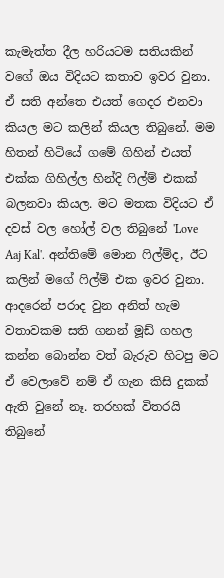කැමැත්ත දීල හරියටම සතියකින් වගේ ඔය විදියට කතාව ඉවර වුනා. ඒ සති අන්තෙ එයත් ගෙදර එනවා කියල මට කලින් කියල තිබුනේ. මම හිතන් හිටියේ ගමේ ගිහින් එයත් එක්ක ගිහිල්ල හින්දි ෆිල්ම් එකක් බලනවා කියල. මට මතක විදියට ඒ දවස් වල හෝල් වල තිබුනේ 'Love Aaj Kal'. අන්තිමේ මොන ෆිල්ම්ද, ඊට කලින් මගේ ෆිල්ම් එක ඉවර වුනා. ආදරෙන් පරාද වුන අනිත් හැම වතාවකම සති ගනන් මූඩ් ගහල කන්න බොන්න වත් බැරුව හිටපු මට ඒ වෙලාවේ නම් ඒ ගැන කිසි දුකක් ඇති වුනේ නෑ. තරහක් විතරයි තිබුනේ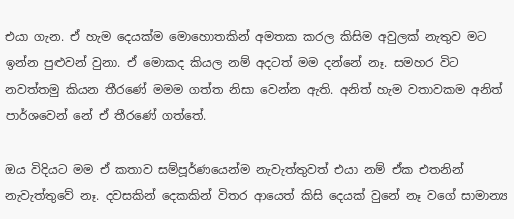එයා ගැන. ඒ හැම දෙයක්ම මොහොතකින් අමතක කරල කිසිම අවුලක් නැතුව මට ඉන්න පුළුවන් වුනා. ඒ මොකද කියල නම් අදටත් මම දන්නේ නෑ. සමහර විට නවත්තමු කියන තීරණේ මමම ගත්ත නිසා වෙන්න ඇති. අනිත් හැම වතාවකම අනිත් පාර්ශවෙන් නේ ඒ තීරණේ ගත්තේ.

ඔය විදියට මම ඒ කතාව සම්පූර්ණයෙන්ම නැවැත්තුවත් එයා නම් ඒක එතනින් නැවැත්තුවේ නෑ. දවසකින් දෙකකින් විතර ආයෙත් කිසි දෙයක් වුනේ නෑ වගේ සාමාන්‍ය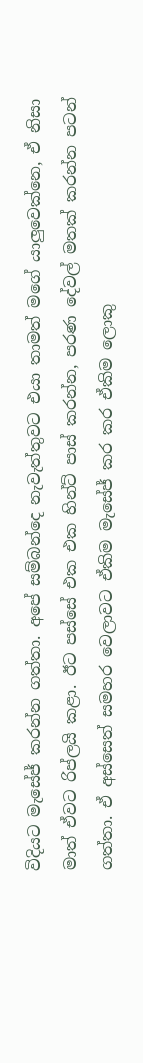විදියට මැසේජ් කරන්න ගත්තා. අපේ සම්බන්දෙ නැවැත්තුවට එයා තාමත් මගේ යාලුවෙක්නෙ, ඒ නිසා මාත් ඒවට රිප්ලයි කළා. ඊට පස්සේ එක එක හින්ට් පාස් කරන්න, පරණ දේවල් මතක් කරන්න පටන් ගත්තා. ඒ අස්සෙත් සමහර වෙලාවට ඒකිම මැසේජ් කර කර ඒකිම ලොකු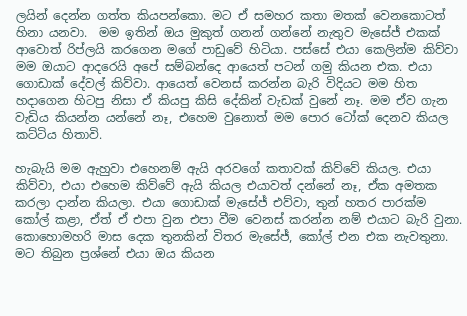ලයින් දෙන්න ගත්ත කියපන්කො. මට ඒ සමහර කතා මතක් වෙනකොටත් හිනා යනවා.  මම ඉතින් ඔය මුකුත් ගනන් ගන්නේ නැතුව මැසේජ් එකක් ආවොත් රිප්ලයි කරගෙන මගේ පාඩුවේ හිටියා. පස්සේ එයා කෙලින්ම කිව්වා මම ඔයාට ආදරෙයි අපේ සම්බන්දෙ ආයෙත් පටන් ගමු කියන එක. එයා ගොඩාක් දේවල් කිව්වා. ආයෙත් වෙනස් කරන්න බැරි විදියට මම හිත හදාගෙන හිටපු නිසා ඒ කියපු කිසි දේකින් වැඩක් වුනේ නෑ. මම ඒව ගැන වැඩිය කියන්න යන්නේ නෑ, එහෙම වුනොත් මම පොර ටෝක් දෙනව කියල කට්ටිය හිතාවි.

හැබැයි මම ඇහුවා එහෙනම් ඇයි අරවගේ කතාවක් කිව්වේ කියල. එයා කිව්වා, එයා එහෙම කිව්වේ ඇයි කියල එයාවත් දන්නේ නෑ, ඒක අමතක කරලා දාන්න කියලා. එයා ගොඩාක් මැසේජ් එව්වා, තුන් හතර පාරක්ම කෝල් කළා, ඒත් ඒ එපා වුන එපා වීම වෙනස් කරන්න නම් එයාට බැරි වුනා. කොහොමහරි මාස දෙක තුනකින් විතර මැසේජ්, කෝල් එන එක නැවතුනා. මට තිබුන ප්‍රශ්නේ එයා ඔය කියන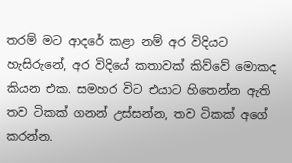තරම් මට ආදරේ කළා නම් අර විදියට හැසිරුනේ, අර විදියේ කතාවක් කිව්වේ මොකද කියන එක. සමහර විට එයාට හිතෙන්න ඇති තව ටිකක් ගනන් උස්සන්න, තව ටිකක් අගේ කරන්න.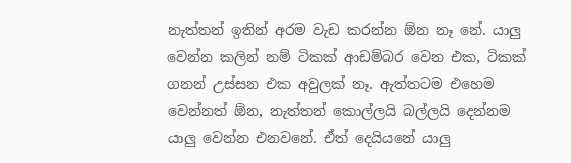නැත්තන් ඉතින් අරම වැඩ කරන්න ඕන නෑ නේ. යාලු වෙන්න කලින් නම් ටිකක් ආඩම්බර වෙන එක, ටිකක් ගනන් උස්සන එක අවුලක් නෑ. ඇත්තටම එහෙම වෙන්නත් ඕන, නැත්තන් කොල්ලයි බල්ලයි දෙන්නම යාලු වෙන්න එනවනේ. ඒත් දෙයියනේ යාලු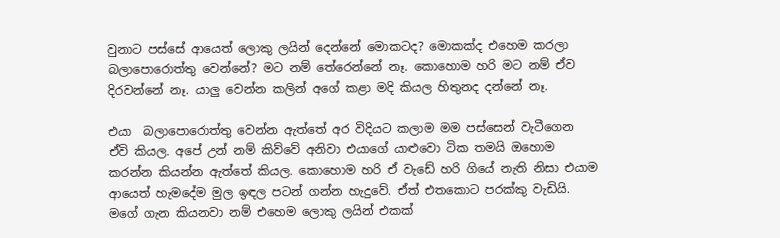වුනාට පස්සේ ආයෙත් ලොකු ලයින් දෙන්නේ මොකටද? මොකක්ද එහෙම කරලා බලාපොරොත්තු වෙන්නේ? මට නම් තේරෙන්නේ නෑ. කොහොම හරි මට නම් ඒව දිරවන්නේ නෑ. යාලු වෙන්න කලින් අගේ කළා මදි කියල හිතුනද දන්නේ නෑ.

එයා  බලාපොරොත්තු වෙන්න ඇත්තේ අර විදියට කලාම මම පස්සෙන් වැටීගෙන ඒවි කියල. අපේ උන් නම් කිව්වේ අනිවා එයාගේ යාළුවො ටික තමයි ඔහොම කරන්න කියන්න ඇත්තේ කියල. කොහොම හරි ඒ වැඩේ හරි ගියේ නැති නිසා එයාම ආයෙත් හැමදේම මුල ඉඳල පටන් ගන්න හැදුවේ. ඒත් එතකොට පරක්කු වැඩියි. මගේ ගැන කියනවා නම් එහෙම ලොකු ලයින් එකක්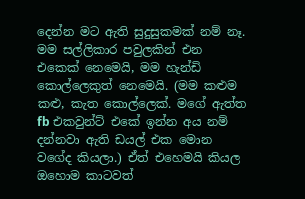දෙන්න මට ඇති සුදුසුකමක් නම් නෑ. මම සල්ලිකාර පවුලකින් එන එකෙක් නෙමෙයි, මම හැන්ඩි කොල්ලෙකුත් නෙමෙයි. (මම කළුම කළු, කැත කොල්ලෙක්. මගේ ඇත්ත fb එකවුන්ට් එකේ ඉන්න අය නම් දන්නවා ඇති ඩයල් එක මොන වගේද කියලා.) ඒත් එහෙමයි කියල ඔහොම කාටවත්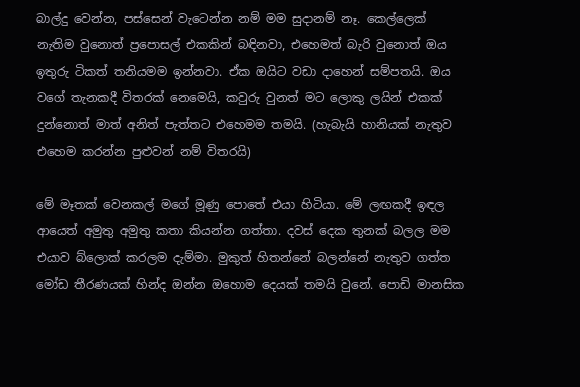බාල්දු වෙන්න, පස්සෙන් වැටෙන්න නම් මම සුදානම් නෑ. කෙල්ලෙක් නැතිම වුනොත් ප්‍රපොසල් එකකින් බඳිනවා, එහෙමත් බැරි වුනොත් ඔය ඉතුරු ටිකත් තනියමම ඉන්නවා. ඒක ඔයිට වඩා දාහෙන් සම්පතයි. ඔය වගේ තැනකදී විතරක් නෙමෙයි, කවුරු වුනත් මට ලොකු ලයින් එකක් දුන්නොත් මාත් අනිත් පැත්තට එහෙමම තමයි. (හැබැයි හානියක් නැතුව එහෙම කරන්න පුළුවන් නම් විතරයි)

මේ මෑතක් වෙනකල් මගේ මූණු පොතේ එයා හිටියා. මේ ලඟකදී ඉඳල ආයෙත් අමුතු අමුතු කතා කියන්න ගත්තා. දවස් දෙක තුනක් බලල මම එයාව බ්ලොක් කරලම දැම්මා. මුකුත් හිතන්නේ බලන්නේ නැතුව ගත්ත මෝඩ තීරණයක් හින්ද ඔන්න ඔහොම දෙයක් තමයි වුනේ. පොඩි මානසික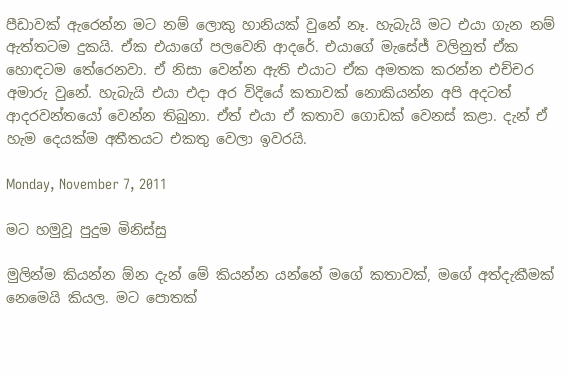පීඩාවක් ඇරෙන්න මට නම් ලොකු හානියක් වුනේ නෑ. හැබැයි මට එයා ගැන නම් ඇත්තටම දුකයි. ඒක එයාගේ පලවෙනි ආදරේ. එයාගේ මැසේජ් වලිනුත් ඒක හොඳටම තේරෙනවා. ඒ නිසා වෙන්න ඇති එයාට ඒක අමතක කරන්න එච්චර අමාරු වුනේ. හැබැයි එයා එදා අර විදියේ කතාවක් නොකියන්න අපි අදටත් ආදරවන්තයෝ වෙන්න තිබුනා. ඒත් එයා ඒ කතාව ගොඩක් වෙනස් කළා. දැන් ඒ හැම දෙයක්ම අතීතයට එකතු වෙලා ඉවරයි.

Monday, November 7, 2011

මට හමුවූ පුදුම මිනිස්සු

මුලින්ම කියන්න ඕන දැන් මේ කියන්න යන්නේ මගේ කතාවක්, මගේ අත්දැකීමක් නෙමෙයි කියල. මට පොතක්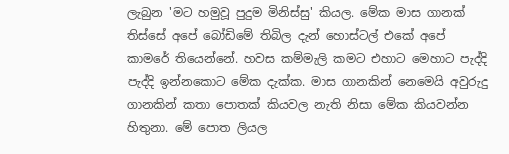ලැබුන 'මට හමුවූ පුදුම මිනිස්සු' කියල. මේක මාස ගානක් තිස්සේ අපේ බෝඩිමේ තිබිල දැන් හොස්ටල් එකේ අපේ කාමරේ තියෙන්නේ. හවස කම්මැලි කමට එහාට මෙහාට පැද්දි පැද්දි ඉන්නකොට මේක දැක්ක. මාස ගානකින් නෙමෙයි අවුරුදු ගානකින් කතා පොතක් කියවල නැති නිසා මේක කියවන්න හිතුනා. මේ පොත ලියල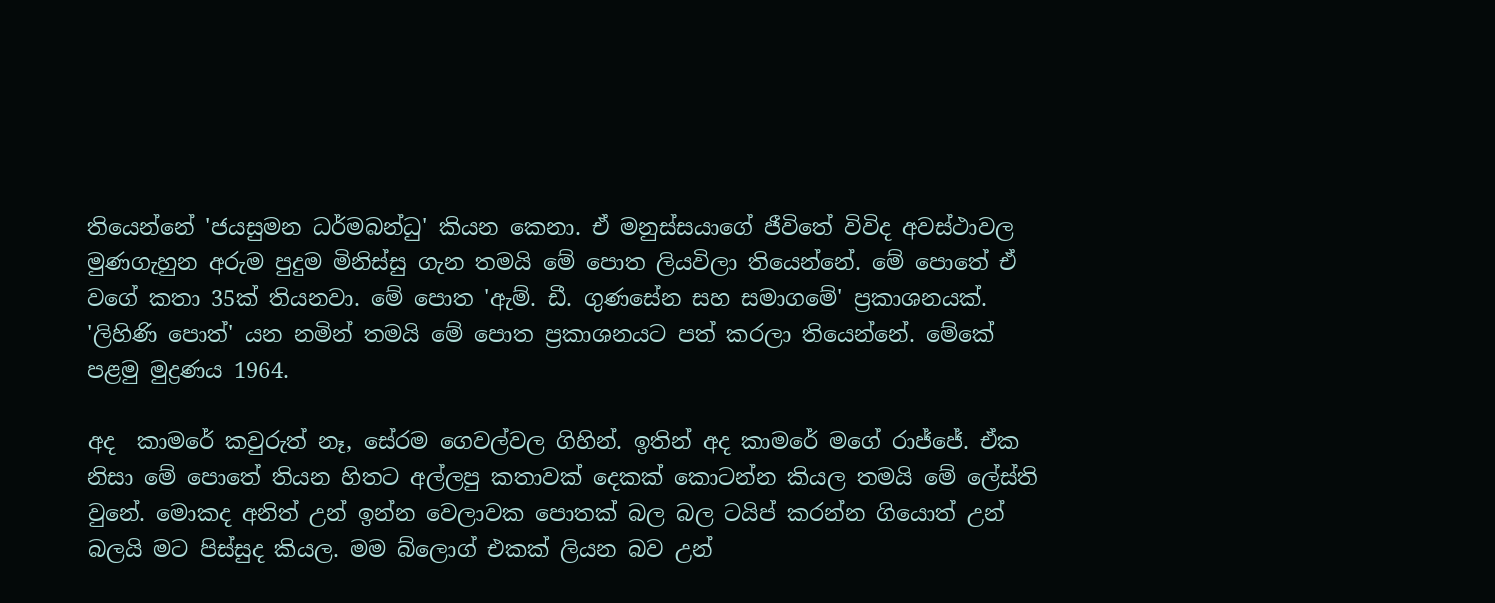තියෙන්නේ 'ජයසුමන ධර්මබන්ධු' කියන කෙනා. ඒ මනුස්සයාගේ ජීවිතේ විවිද අවස්ථාවල මුණගැහුන අරුම පුදුම මිනිස්සු ගැන තමයි මේ පොත ලියවිලා තියෙන්නේ. මේ පොතේ ඒ වගේ කතා 35ක් තියනවා. මේ පොත 'ඇම්. ඩී. ගුණසේන සහ සමාගමේ' ප්‍රකාශනයක්. 'ලිහිණි පොත්' යන නමින් තමයි මේ පොත ප්‍රකාශනයට පත් කරලා තියෙන්නේ. මේකේ පළමු මුද්‍රණය 1964.

අද  කාමරේ කවුරුත් නෑ, සේරම ගෙවල්වල ගිහින්. ඉතින් අද කාමරේ මගේ රාජ්ජේ. ඒක නිසා මේ පොතේ තියන හිතට අල්ලපු කතාවක් දෙකක් කොටන්න කියල තමයි මේ ලේස්ති වුනේ. මොකද අනිත් උන් ඉන්න වෙලාවක පොතක් බල බල ටයිප් කරන්න ගියොත් උන් බලයි මට පිස්සුද කියල. මම බ්ලොග් එකක් ලියන බව උන්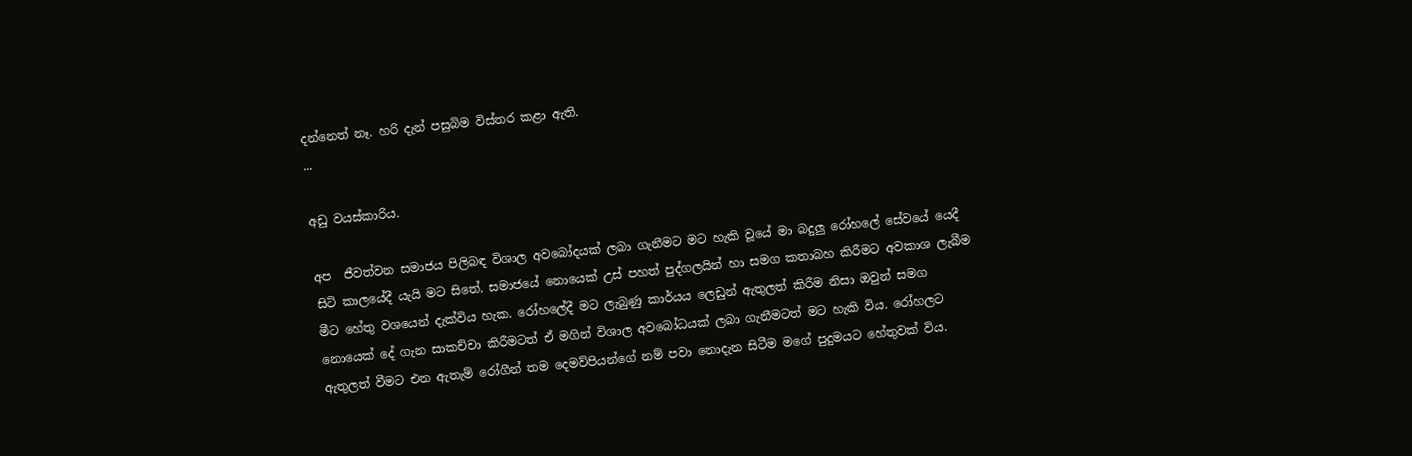දන්නෙත් නෑ. හරි දැන් පසුබිම විස්තර කළා ඇති.
...

අඩු වයස්කාරිය.

අප  ජීවත්වන සමාජය පිලිබඳ විශාල අවබෝදයක් ලබා ගැනීමට මට හැකි වූයේ මා බදුලු රෝහලේ සේවයේ යෙදී සිටි කාලයේදී යැයි මට සිතේ. සමාජයේ නොයෙක් උස් පහත් පුද්ගලයින් හා සමග කතාබහ කිරීමට අවකාශ ලැබීම මීට හේතු වශයෙන් දැක්විය හැක. රෝහලේදී මට ලැබුණු කාර්යය ලෙඩුන් ඇතුලත් කිරීම නිසා ඔවුන් සමග නොයෙක් දේ ගැන සාකච්චා කිරීමටත් ඒ මගින් විශාල අවබෝධයක් ලබා ගැනීමටත් මට හැකි විය. රෝහලට ඇතුලත් වීමට එන ඇතැම් රෝගීන් තම දෙමව්පියන්ගේ නම් පවා නොදැන සිටීම මගේ පුදුමයට හේතුවක් විය.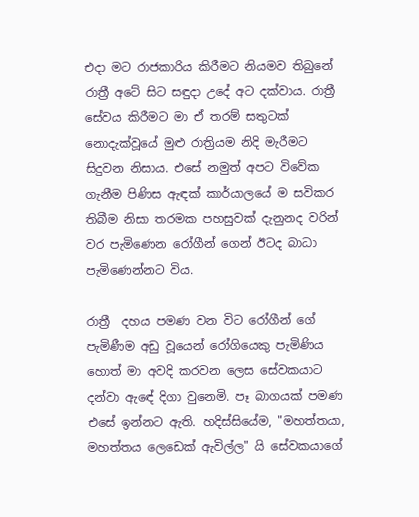එදා මට රාජකාරිය කිරීමට නියමව තිබුනේ රාත්‍රී අටේ සිට සඳුදා උදේ අට දක්වාය. රාත්‍රී සේවය කිරීමට මා ඒ තරම් සතුටක් නොදැක්වූයේ මුළු රාත්‍රියම නිදි මැරීමට සිදුවන නිසාය. එසේ නමුත් අපට විවේක ගැනීම පිණිස ඇඳක් කාර්යාලයේ ම සවිකර තිබීම නිසා තරමක පහසුවක් දැනුනද වරින් වර පැමිණෙන රෝගීන් ගෙන් ඊටද බාධා පැමිණෙන්නට විය.

රාත්‍රී  දහය පමණ වන විට රෝගීන් ගේ පැමිණීම අඩු වූයෙන් රෝගියෙකු පැමිණිය හොත් මා අවදි කරවන ලෙස සේවකයාට දන්වා ඇඳේ දිගා වුනෙමි. පෑ බාගයක් පමණ එසේ ඉන්නට ඇති. හදිස්සියේම, "මහත්තයා, මහත්තය ලෙඩෙක් ඇවිල්ල" යි සේවකයාගේ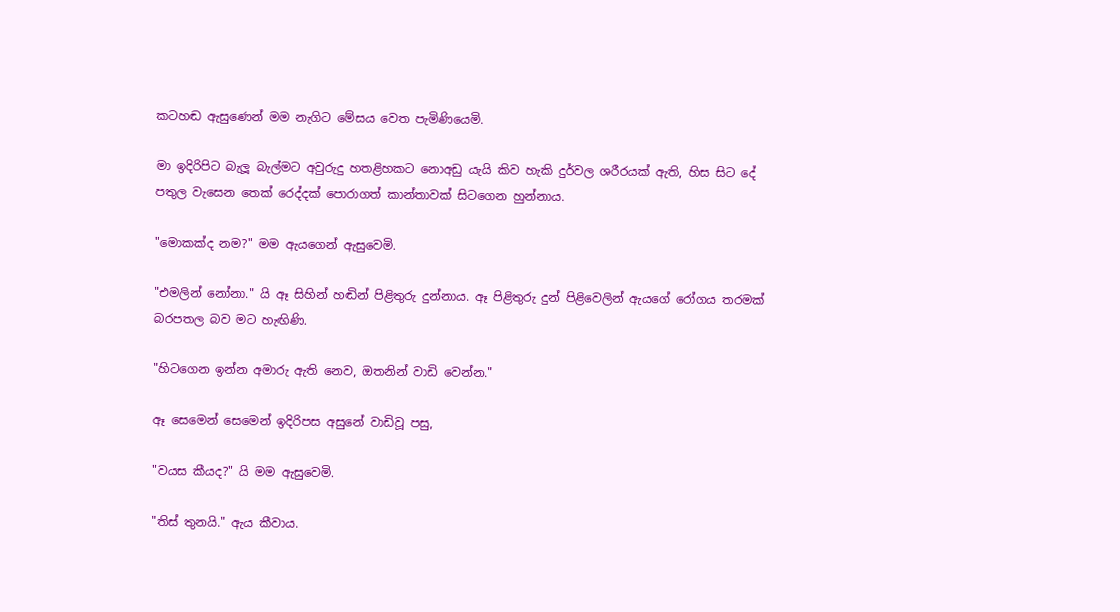කටහඬ ඇසුණෙන් මම නැගිට මේසය වෙත පැමිණියෙමි.

මා ඉදිරිපිට බැලූ බැල්මට අවුරුදු හතළිහකට නොඅඩු යැයි කිව හැකි දුර්වල ශරීරයක් ඇති, හිස සිට දේ පතුල වැසෙන තෙක් රෙද්දක් පොරාගත් කාන්තාවක් සිටගෙන හුන්නාය.

"මොකක්ද නම?" මම ඇයගෙන් ඇසුවෙමි.

"එමලින් නෝනා." යි ඈ සිහින් හඬින් පිළිතුරු දුන්නාය. ඈ පිළිතුරු දුන් පිළිවෙලින් ඇයගේ රෝගය තරමක් බරපතල බව මට හැඟිණි.

"හිටගෙන ඉන්න අමාරු ඇති නෙව, ඔතනින් වාඩි වෙන්න."

ඈ සෙමෙන් සෙමෙන් ඉදිරිපස අසුනේ වාඩිවූ පසු,

"වයස කීයද?" යි මම ඇසුවෙමි.

"තිස් තුනයි." ඇය කීවාය.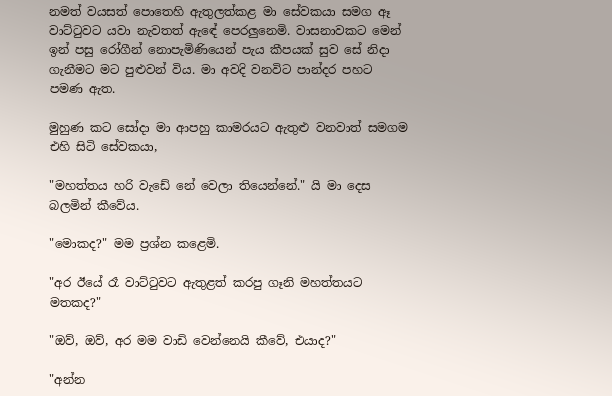නමත් වයසත් පොතෙහි ඇතුලත්කළ මා සේවකයා සමග ඈ වාට්ටුවට යවා නැවතත් ඇඳේ පෙරලුනෙමි. වාසනාවකට මෙන් ඉන් පසු රෝගීන් නොපැමිණියෙන් පැය කීපයක් සුව සේ නිදා ගැනීමට මට පුළුවන් විය. මා අවදි වනවිට පාන්දර පහට පමණ ඇත.

මුහුණ කට සෝදා මා ආපහු කාමරයට ඇතුළු වනවාත් සමගම එහි සිටි සේවකයා,

"මහත්තය හරි වැඩේ නේ වෙලා තියෙන්නේ." යි මා දෙස බලමින් කීවේය.

"මොකද?" මම ප්‍රශ්න කළෙමි.

"අර ඊයේ රෑ වාට්ටුවට ඇතුළත් කරපු ගෑනි මහත්තයට මතකද?"

"ඔව්, ඔව්, අර මම වාඩි වෙන්නෙයි කීවේ, එයාද?"

"අන්න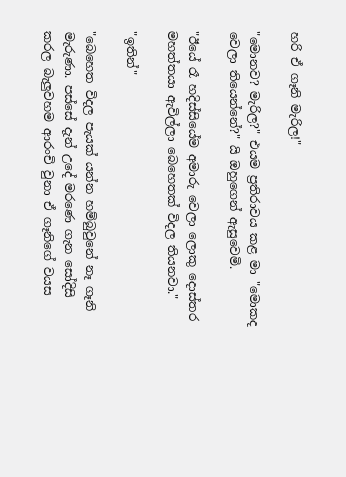හරි ඒ ගෑනි මැරිල!"

"මොනව? මැරිල?" එයම ප්‍රතිරාවය කළ මා "මොකද වෙලා තියෙන්නේ?" යි ඔහුගෙන් ඇසුවෙමි.

"ඊයේ රෑ හදිස්සියේම අමාරු වෙලා ලොකු දොස්තර මහත්තයා ඇවිල්ලා බෙහෙතක් විදල තියනවා."

"ඉතින්"

"බෙහෙත විදල පැයක් යන්න හම්බුවුනේ නෑ ගෑනි මැරුණා. පස්සේ දැන් උදේ මරණෙ ගැන සෝදිසි කරල බැලුවහම ආරංචි වුනා ඒ ගෑනිගේ වයස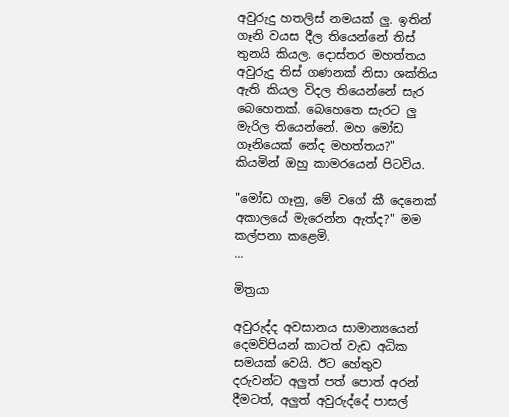අවුරුදු හතලිස් නමයක් ලු. ඉතින් ගෑනි වයස දීල තියෙන්නේ තිස් තුනයි කියල. දොස්තර මහත්තය අවුරුදු තිස් ගණනක් නිසා ශක්තිය ඇති කියල විදල තියෙන්නේ සැර බෙහෙතක්. බෙහෙතෙ සැරට ලු මැරිල තියෙන්නේ. මහ මෝඩ ගෑනියෙක් නේද මහත්තය?" කියමින් ඔහු කාමරයෙන් පිටවිය.

"මෝඩ ගෑනු, මේ වගේ කී දෙනෙක් අකාලයේ මැරෙන්න ඇත්ද?" මම කල්පනා කළෙමි.
...

මිත්‍රයා

අවුරුද්ද අවසානය සාමාන්‍යයෙන් දෙමව්පියන් කාටත් වැඩ අධික සමයක් වෙයි. ඊට හේතුව දරුවන්ට අලුත් පත් පොත් අරන් දීමටත්, අලුත් අවුරුද්දේ පාසල්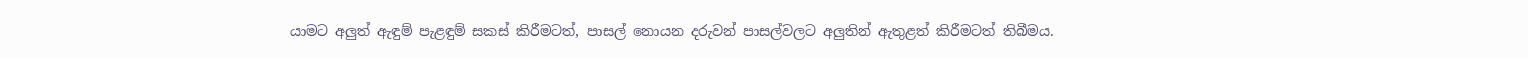යාමට අලුත් ඇඳුම් පැළඳුම් සකස් කිරීමටත්, පාසල් නොයන දරුවන් පාසල්වලට අලුතින් ඇතුළත් කිරීමටත් තිබීමය.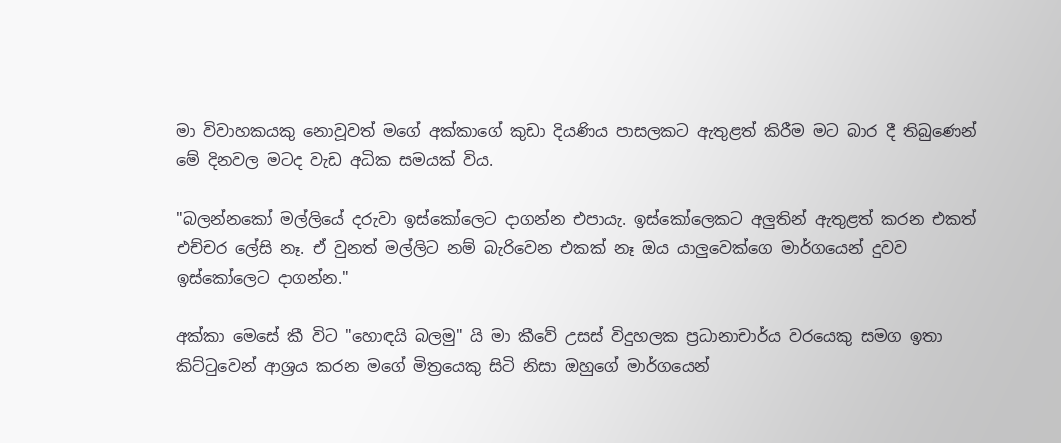මා විවාහකයකු නොවූවත් මගේ අක්කාගේ කුඩා දියණිය පාසලකට ඇතුළත් කිරීම මට බාර දී තිබුණෙන් මේ දිනවල මටද වැඩ අධික සමයක් විය.

"බලන්නකෝ මල්ලියේ දරුවා ඉස්කෝලෙට දාගන්න එපායැ. ඉස්කෝලෙකට අලුතින් ඇතුළත් කරන එකත් එච්චර ලේසි නෑ. ඒ වුනත් මල්ලිට නම් බැරිවෙන එකක් නෑ ඔය යාලුවෙක්ගෙ මාර්ගයෙන් දුවව ඉස්කෝලෙට දාගන්න."

අක්කා මෙසේ කී විට "හොඳයි බලමු" යි මා කීවේ උසස් විදුහලක ප්‍රධානාචාර්ය වරයෙකු සමග ඉතා කිට්ටුවෙන් ආශ්‍රය කරන මගේ මිත්‍රයෙකු සිටි නිසා ඔහුගේ මාර්ගයෙන්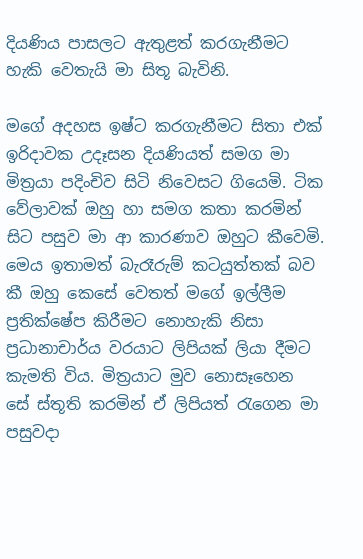දියණිය පාසලට ඇතුළත් කරගැනීමට හැකි වෙතැයි මා සිතූ බැවිනි.

මගේ අදහස ඉෂ්ට කරගැනීමට සිතා එක් ඉරිදාවක උදෑසන දියණියත් සමග මා මිත්‍රයා පදිංචිව සිටි නිවෙසට ගියෙමි. ටික වේලාවක් ඔහු හා සමග කතා කරමින් සිට පසුව මා ආ කාරණාව ඔහුට කීවෙමි. මෙය ඉතාමත් බැරෑරුම් කටයුත්තක් බව කී ඔහු කෙසේ වෙතත් මගේ ඉල්ලීම ප්‍රතික්ෂේප කිරීමට නොහැකි නිසා ප්‍රධානාචාර්ය වරයාට ලිපියක් ලියා දීමට කැමති විය. මිත්‍රයාට මුව නොසෑහෙන සේ ස්තූති කරමින් ඒ ලිපියත් රැගෙන මා පසුවදා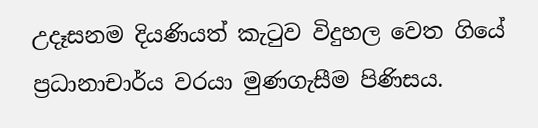උදෑසනම දියණියත් කැටුව විදුහල වෙත ගියේ ප්‍රධානාචාර්ය වරයා මුණගැසීම පිණිසය.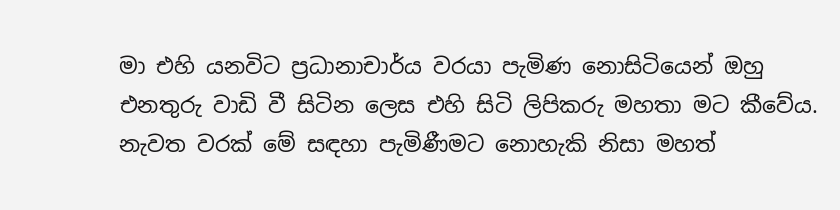මා එහි යනවිට ප්‍රධානාචාර්ය වරයා පැමිණ නොසිටියෙන් ඔහු එනතුරු වාඩි වී සිටින ලෙස එහි සිටි ලිපිකරු මහතා මට කීවේය. නැවත වරක් මේ සඳහා පැමිණීමට නොහැකි නිසා මහත්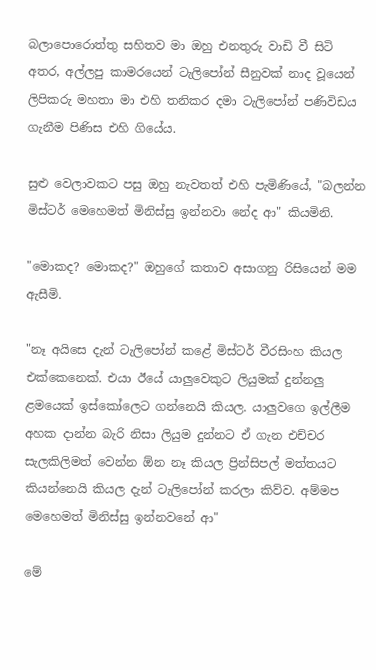බලාපොරොත්තු සහිතව මා ඔහු එනතුරු වාඩි වී සිටි අතර, අල්ලපු කාමරයෙන් ටැලිපෝන් සීනුවක් නාද වූයෙන් ලිපිකරු මහතා මා එහි තනිකර දමා ටැලිපෝන් පණිවිඩය ගැනීම පිණිස එහි ගියේය.

සුළු වෙලාවකට පසු ඔහු නැවතත් එහි පැමිණියේ, "බලන්න මිස්ටර් මෙහෙමත් මිනිස්සු ඉන්නවා නේද ආ" කියමිනි.

"මොකද? මොකද?" ඔහුගේ කතාව අසාගනු රිසියෙන් මම ඇසීමි.

"නෑ අයිසෙ දැන් ටැලිපෝන් කළේ මිස්ටර් වීරසිංහ කියල එක්කෙනෙක්. එයා ඊයේ යාලුවෙකුට ලියුමක් දුන්නලු ළමයෙක් ඉස්කෝලෙට ගන්නෙයි කියල. යාලුවගෙ ඉල්ලීම අහක දාන්න බැරි නිසා ලියුම දුන්නට ඒ ගැන එච්චර සැලකිලිමත් වෙන්න ඕන නෑ කියල ප්‍රින්සිපල් මත්තයට කියන්නෙයි කියල දැන් ටැලිපෝන් කරලා කිව්ව. අම්මප මෙහෙමත් මිනිස්සු ඉන්නවනේ ආ"

මේ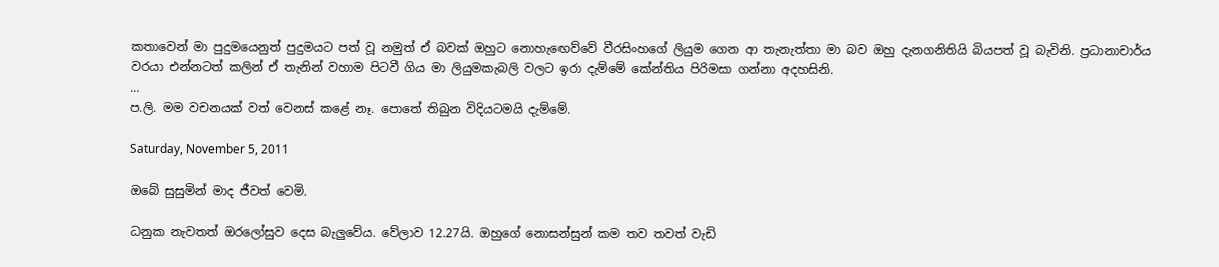කතාවෙන් මා පුදුමයෙනුත් පුදුමයට පත් වූ නමුත් ඒ බවක් ඔහුට නොහැඟෙව්වේ වීරසිංහගේ ලියුම ගෙන ආ තැනැත්තා මා බව ඔහු දැනගනිතියි බියපත් වූ බැවිනි. ප්‍රධානාචාර්ය වරයා එන්නටත් කලින් ඒ තැනින් වහාම පිටවී ගිය මා ලියුමකැබලි වලට ඉරා දැම්මේ කේන්තිය පිරිමසා ගන්නා අදහසිනි.
...
ප.ලි. මම වචනයක් වත් වෙනස් කළේ නෑ. පොතේ තිබුන විදියටමයි දැම්මේ.

Saturday, November 5, 2011

ඔබේ සුසුමින් මාද ජීවත් වෙමි.

ධනුක නැවතත් ඔරලෝසුව දෙස බැලුවේය. වේලාව 12.27යි. ඔහුගේ නොසන්සුන් කම තව තවත් වැඩි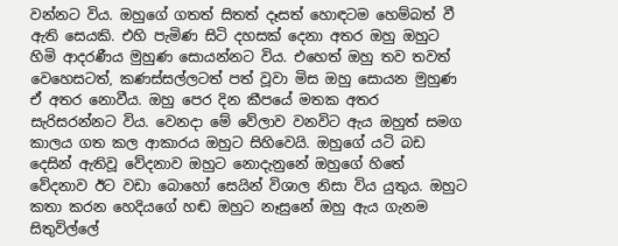වන්නට විය. ඔහුගේ ගතත් සිතත් දෑසත් හොඳටම හෙම්බත් වී ඇති සෙයකි. එහි පැමිණ සිටි දහසක් දෙනා අතර ඔහු ඔහුට හිමි ආදරණීය මුහුණ සොයන්නට විය. එහෙත් ඔහු තව තවත් වෙහෙසටත්, කණස්සල්ලටත් පත් වූවා මිස ඔහු සොයන මුහුණ ඒ අතර නොවීය. ඔහු පෙර දින කීපයේ මතක අතර සැරිසරන්නට විය. වෙනදා මේ වේලාව වනවිට ඇය ඔහුත් සමග කාලය ගත කල ආකාරය ඔහුට සිහිවෙයි. ඔහුගේ යටි බඩ දෙසින් ඇතිවූ වේදනාව ඔහුට නොදැනුනේ ඔහුගේ හිතේ වේදනාව ඊට වඩා බොහෝ සෙයින් විශාල නිසා විය යුතුය. ඔහුට කතා කරන හෙදියගේ හඬ ඔහුට නෑසුනේ ඔහු ඇය ගැනම සිතුවිල්ලේ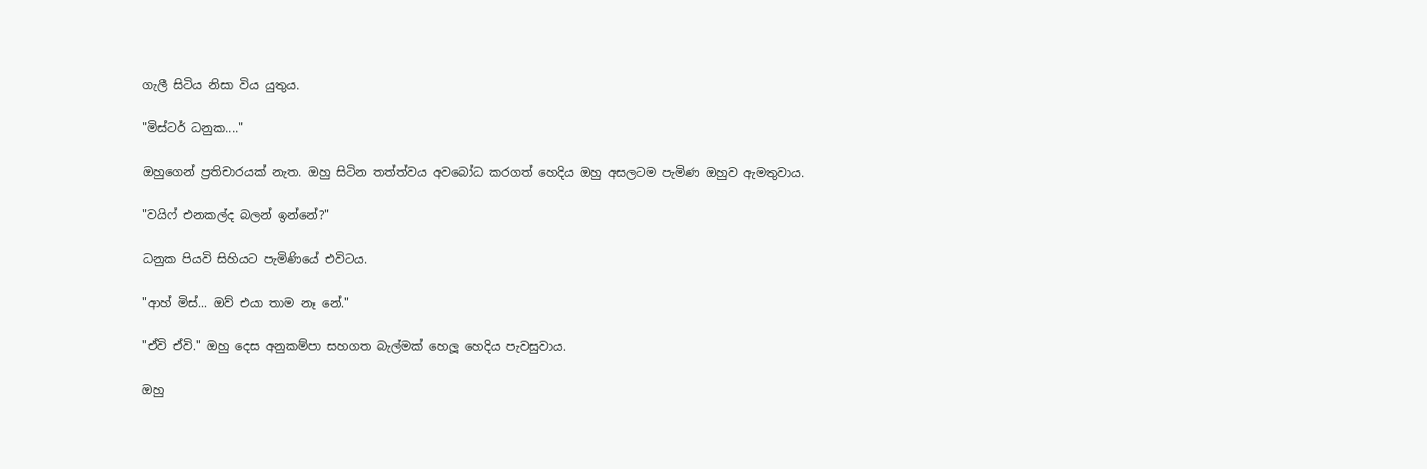ගැලී සිටිය නිසා විය යුතුය.

"මිස්ටර් ධනුක...."

ඔහුගෙන් ප්‍රතිචාරයක් නැත. ඔහු සිටින තත්ත්වය අවබෝධ කරගත් හෙදිය ඔහු අසලටම පැමිණ ඔහුව ඇමතුවාය.

"වයිෆ් එනකල්ද බලන් ඉන්නේ?"

ධනුක පියවි සිහියට පැමිණියේ එවිටය.

"ආහ් මිස්... ඔව් එයා තාම නෑ නේ."

"ඒවි ඒවි." ඔහු දෙස අනුකම්පා සහගත බැල්මක් හෙලූ හෙදිය පැවසුවාය.

ඔහු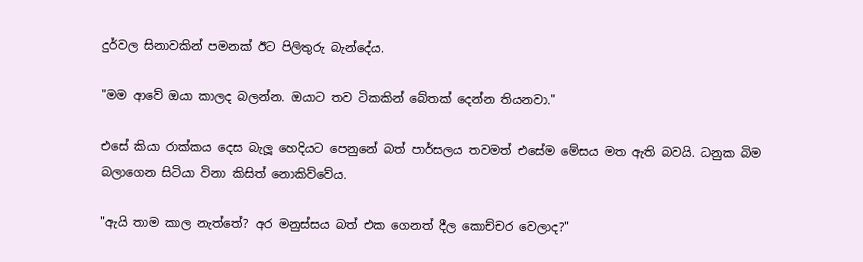දුර්වල සිනාවකින් පමනක් ඊට පිලිතුරු බැන්දේය.

"මම ආවේ ඔයා කාලද බලන්න. ඔයාට තව ටිකකින් බේතක් දෙන්න තියනවා."

එසේ කියා රාක්කය දෙස බැලූ හෙදියට පෙනුනේ බත් පාර්සලය තවමත් එසේම මේසය මත ඇති බවයි. ධනුක බිම බලාගෙන සිටියා විනා කිසිත් නොකිව්වේය.

"ඇයි තාම කාල නැත්තේ? අර මනුස්සය බත් එක ගෙනත් දීල කොච්චර වෙලාද?"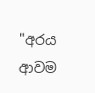"අරය ආවම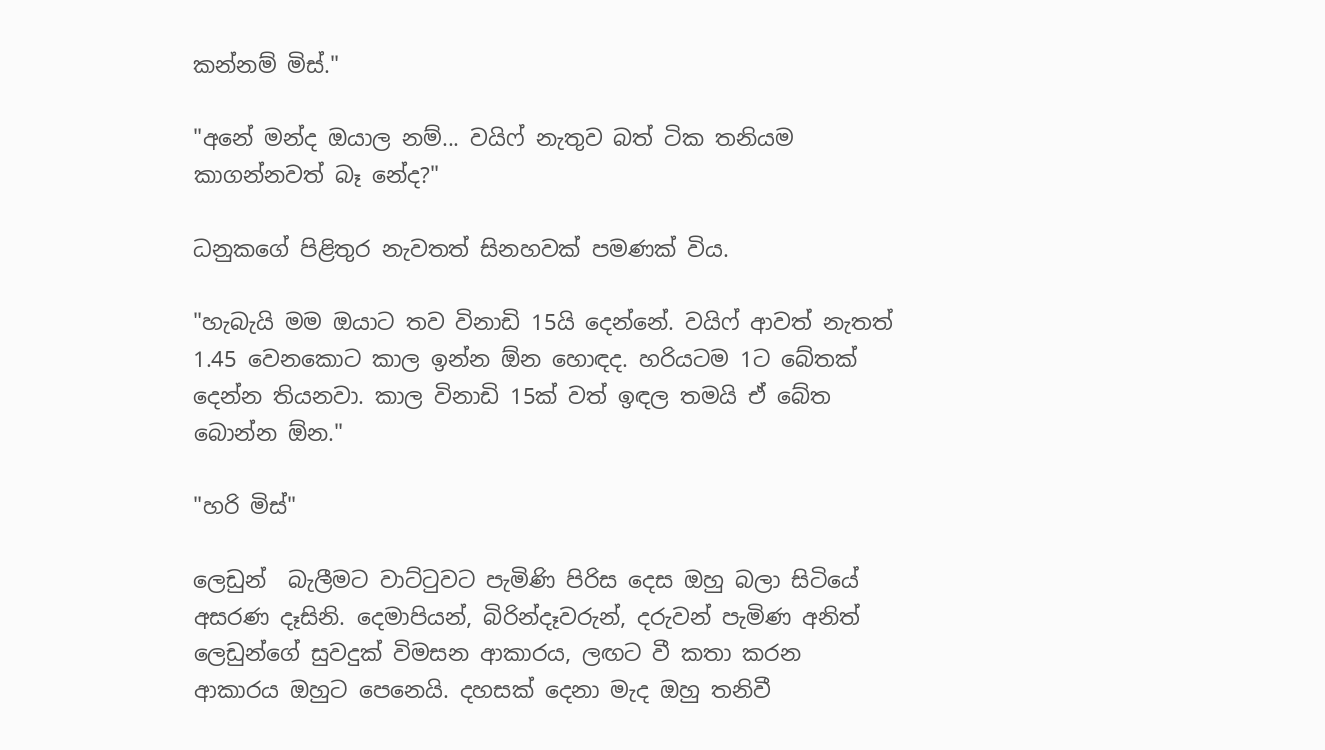කන්නම් මිස්."

"අනේ මන්ද ඔයාල නම්... වයිෆ් නැතුව බත් ටික තනියම කාගන්නවත් බෑ නේද?"

ධනුකගේ පිළිතුර නැවතත් සිනහවක් පමණක් විය.

"හැබැයි මම ඔයාට තව විනාඩි 15යි දෙන්නේ. වයිෆ් ආවත් නැතත් 1.45 වෙනකොට කාල ඉන්න ඕන හොඳද. හරියටම 1ට බේතක් දෙන්න තියනවා. කාල විනාඩි 15ක් වත් ඉඳල තමයි ඒ බේත බොන්න ඕන."

"හරි මිස්"

ලෙඩුන්  බැලීමට වාට්ටුවට පැමිණි පිරිස දෙස ඔහු බලා සිටියේ අසරණ දෑසිනි. දෙමාපියන්, බිරින්දෑවරුන්, දරුවන් පැමිණ අනිත් ලෙඩුන්ගේ සුවදුක් විමසන ආකාරය, ලඟට වී කතා කරන ආකාරය ඔහුට පෙනෙයි. දහසක් දෙනා මැද ඔහු තනිවී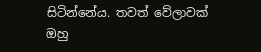සිටින්නේය. තවත් වේලාවක් ඔහු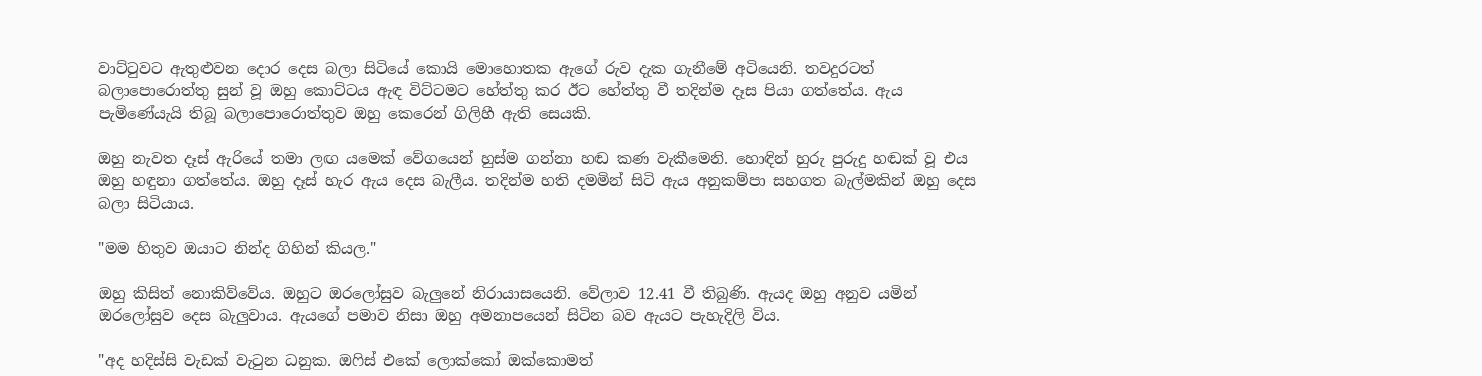වාට්ටුවට ඇතුළුවන දොර දෙස බලා සිටියේ කොයි මොහොතක ඇගේ රුව දැක ගැනීමේ අටියෙනි. තවදුරටත් බලාපොරොත්තු සුන් වූ ඔහු කොට්ටය ඇඳ විට්ටමට හේත්තු කර ඊට හේත්තු වී තදින්ම දෑස පියා ගත්තේය. ඇය පැමිණේයැයි තිබූ බලාපොරොත්තුව ඔහු කෙරෙන් ගිලිහී ඇති සෙයකි.

ඔහු නැවත දෑස් ඇරියේ තමා ලඟ යමෙක් වේගයෙන් හුස්ම ගන්නා හඬ කණ වැකීමෙනි. හොඳින් හුරු පුරුදු හඬක් වූ එය ඔහු හඳුනා ගත්තේය. ඔහු දෑස් හැර ඇය දෙස බැලීය. තදින්ම හති දමමින් සිටි ඇය අනුකම්පා සහගත බැල්මකින් ඔහු දෙස බලා සිටියාය.

"මම හිතුව ඔයාට නින්ද ගිහින් කියල."

ඔහු කිසිත් නොකිව්වේය. ඔහුට ඔරලෝසුව බැලුනේ නිරායාසයෙනි. වේලාව 12.41 වී තිබුණි. ඇයද ඔහු අනුව යමින් ඔරලෝසුව දෙස බැලුවාය. ඇයගේ පමාව නිසා ඔහු අමනාපයෙන් සිටින බව ඇයට පැහැදිලි විය.

"අද හදිස්සි වැඩක් වැටුන ධනුක. ඔෆිස් එකේ ලොක්කෝ ඔක්කොමත්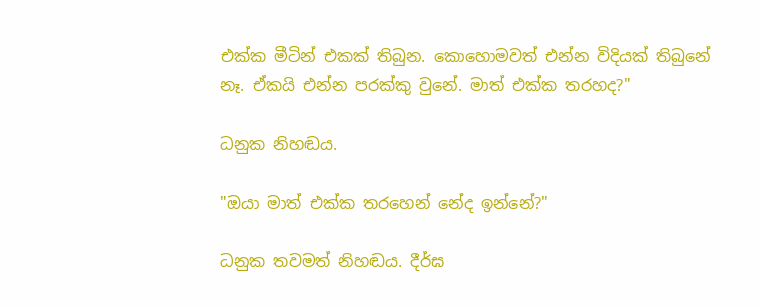එක්ක මීටින් එකක් තිබුන. කොහොමවත් එන්න විදියක් තිබුනේ නෑ. ඒකයි එන්න පරක්කු වුනේ. මාත් එක්ක තරහද?"

ධනුක නිහඬය.

"ඔයා මාත් එක්ක තරහෙන් නේද ඉන්නේ?"

ධනුක තවමත් නිහඬය. දීර්ඝ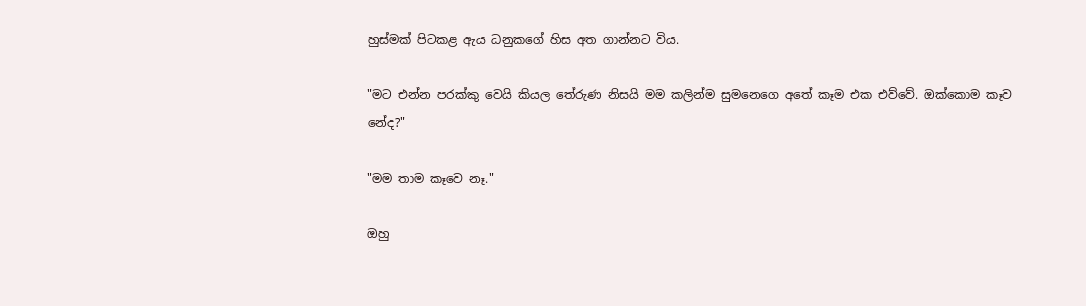හුස්මක් පිටකළ ඇය ධනුකගේ හිස අත ගාන්නට විය.

"මට එන්න පරක්කු වෙයි කියල තේරුණ නිසයි මම කලින්ම සුමනෙගෙ අතේ කෑම එක එව්වේ. ඔක්කොම කෑව නේද?"

"මම තාම කෑවෙ නෑ."

ඔහු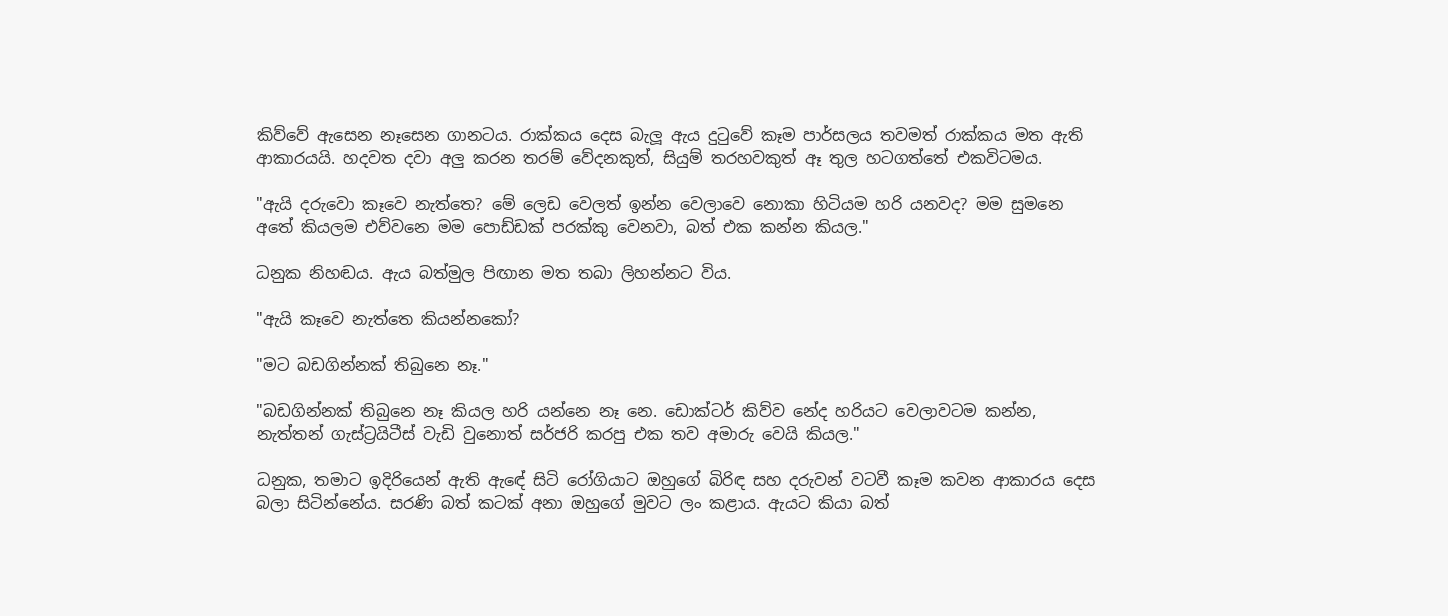කිව්වේ ඇසෙන නෑසෙන ගානටය. රාක්කය දෙස බැලූ ඇය දුටුවේ කෑම පාර්සලය තවමත් රාක්කය මත ඇති ආකාරයයි. හදවත දවා අලු කරන තරම් වේදනකුත්, සියුම් තරහවකුත් ඈ තුල හටගත්තේ එකවිටමය.

"ඇයි දරුවො කෑවෙ නැත්තෙ? මේ ලෙඩ වෙලත් ඉන්න වෙලාවෙ නොකා හිටියම හරි යනවද? මම සුමනෙ අතේ කියලම එව්වනෙ මම පොඩ්ඩක් පරක්කු වෙනවා, බත් එක කන්න කියල."

ධනුක නිහඬය. ඇය බත්මුල පිඟාන මත තබා ලිහන්නට විය.

"ඇයි කෑවෙ නැත්තෙ කියන්නකෝ?

"මට බඩගින්නක් තිබුනෙ නෑ."

"බඩගින්නක් තිබුනෙ නෑ කියල හරි යන්නෙ නෑ නෙ. ඩොක්ටර් කිව්ව නේද හරියට වෙලාවටම කන්න, නැත්තන් ගැස්ට්‍රයිටීස් වැඩි වුනොත් සර්ජරි කරපු එක තව අමාරු වෙයි කියල."

ධනුක, තමාට ඉදිරියෙන් ඇති ඇඳේ සිටි රෝගියාට ඔහුගේ බිරිඳ සහ දරුවන් වටවී කෑම කවන ආකාරය දෙස බලා සිටින්නේය. සරණි බත් කටක් අනා ඔහුගේ මුවට ලං කළාය. ඇයට කියා බත්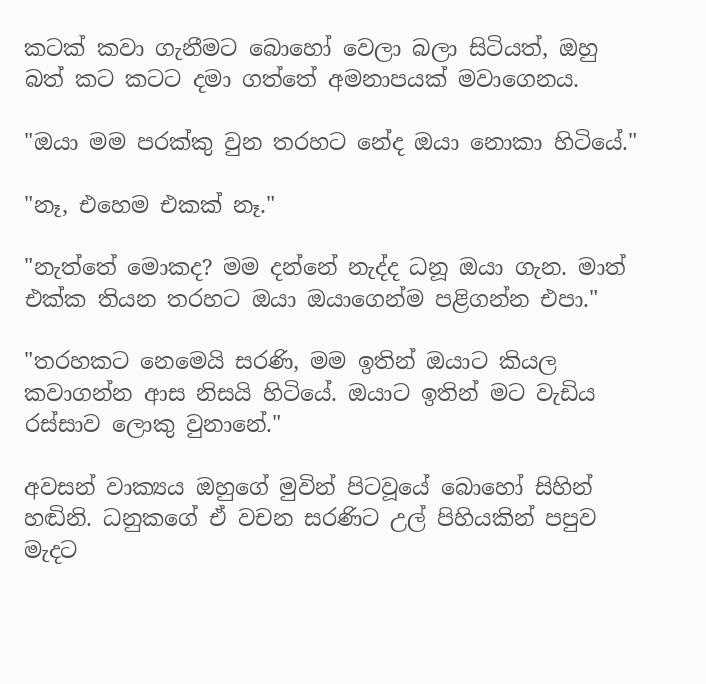කටක් කවා ගැනීමට බොහෝ වෙලා බලා සිටියත්, ඔහු බත් කට කටට දමා ගත්තේ අමනාපයක් මවාගෙනය.

"ඔයා මම පරක්කු වුන තරහට නේද ඔයා නොකා හිටියේ."

"නෑ, එහෙම එකක් නෑ."

"නැත්තේ මොකද? මම දන්නේ නැද්ද ධනූ ඔයා ගැන. මාත් එක්ක තියන තරහට ඔයා ඔයාගෙන්ම පළිගන්න එපා."

"තරහකට නෙමෙයි සරණි, මම ඉතින් ඔයාට කියල කවාගන්න ආස නිසයි හිටියේ. ඔයාට ඉතින් මට වැඩිය රස්සාව ලොකු වුනානේ."

අවසන් වාක්‍යය ඔහුගේ මුවින් පිටවූයේ බොහෝ සිහින් හඬිනි. ධනුකගේ ඒ වචන සරණිට උල් පිහියකින් පපුව මැදට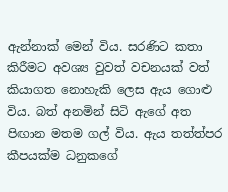ඇන්නාක්‌ මෙන් විය. සරණිට කතා කිරීමට අවශ්‍ය වුවත් වචනයක් වත් කියාගත නොහැකි ලෙස ඇය ගොළු විය. බත් අනමින් සිටි ඇගේ අත පිඟාන මතම ගල් විය. ඇය තත්ත්පර කීපයක්ම ධනුකගේ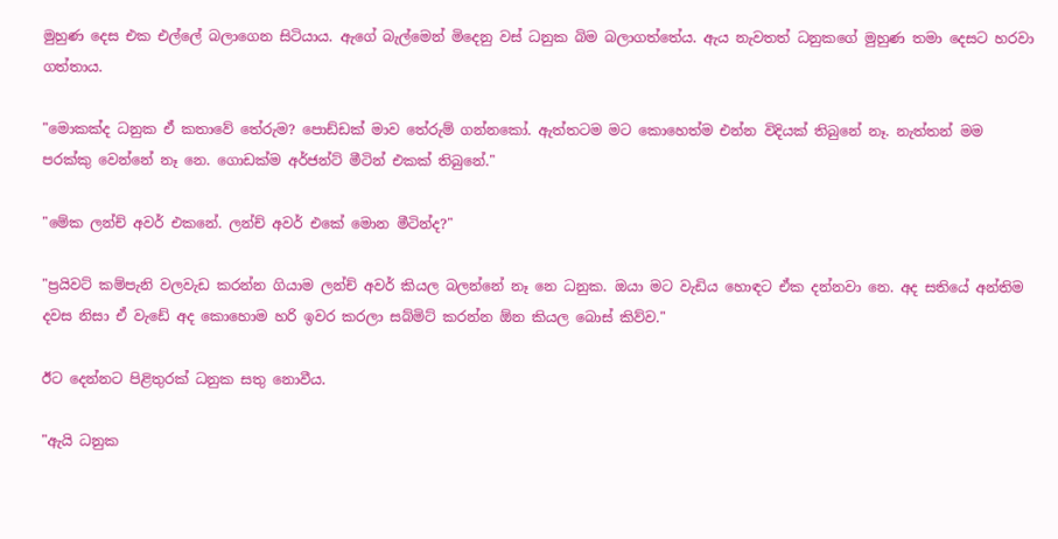මුහුණ දෙස එක එල්ලේ බලාගෙන සිටියාය. ඇගේ බැල්මෙන් මිදෙනු වස් ධනුක බිම බලාගත්තේය. ඇය නැවතත් ධනුකගේ මුහුණ තමා දෙසට හරවා ගත්තාය.

"මොකක්ද ධනුක ඒ කතාවේ තේරුම? පොඩ්ඩක් මාව තේරුම් ගන්නකෝ. ඇත්තටම මට කොහෙත්ම එන්න විදියක් තිබුනේ නෑ. නැත්තන් මම පරක්කු වෙන්නේ නෑ නෙ. ගොඩක්ම අර්ජන්ට් මීටින් එකක් තිබුනේ."

"මේක ලන්ච් අවර් එකනේ. ලන්ච් අවර් එකේ මොන මීටින්ද?"

"ප්‍රයිවට් කම්පැනි වලවැඩ කරන්න ගියාම ලන්ච් අවර් කියල බලන්නේ නෑ නෙ ධනුක. ඔයා මට වැඩිය හොඳට ඒක දන්නවා නෙ. අද සතියේ අන්තිම දවස නිසා ඒ වැඩේ අද කොහොම හරි ඉවර කරලා සබ්මිට් කරන්න ඕන කියල බොස් කිව්ව."

ඊට දෙන්නට පිළිතුරක් ධනුක සතු නොවීය.

"ඇයි ධනුක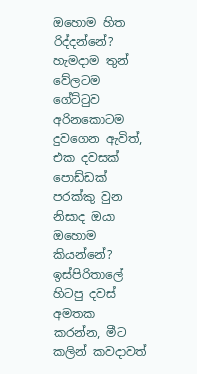ඔහොම හිත රිද්දන්නේ? හැමදාම තුන් වේලටම ගේට්ටුව අරිනකොටම දුවගෙන ඇවිත්, එක දවසක් පොඩ්ඩක් පරක්කු වුන නිසාද ඔයා ඔහොම කියන්නේ? ඉස්පිරිතාලේ හිටපු දවස් අමතක කරන්න, මීට කලින් කවදාවත්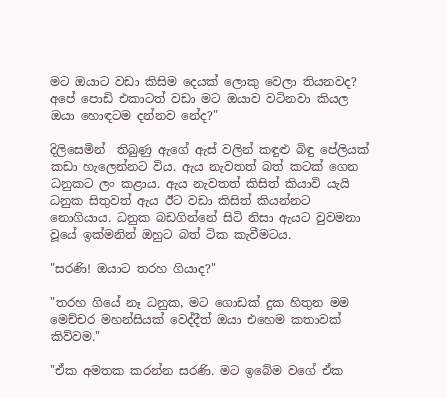මට ඔයාට වඩා කිසිම දෙයක් ලොකු වෙලා තියනවද? අපේ පොඩි එකාටත් වඩා මට ඔයාව වටිනවා කියල ඔයා හොඳටම දන්නව නේද?"

දිලිසෙමින්  තිබුණු ඇගේ ඇස් වලින් කඳුළු බිඳු පේලියක් කඩා හැලෙන්නට විය. ඇය නැවතත් බත් කටක් ගෙන ධනුකට ලං කළාය. ඇය නැවතත් කිසිත් කියාවි යැයි ධනුක සිතුවත් ඇය ඊට වඩා කිසිත් කියන්නට නොගියාය. ධනුක බඩගින්නේ සිටි නිසා ඇයට වුවමනා වූයේ ඉක්මනින් ඔහුට බත් ටික කැවීමටය.

"සරණි! ඔයාට තරහ ගියාද?"

"තරහ ගියේ නෑ ධනුක, මට ගොඩක් දුක හිතුන මම මෙච්චර මහන්සියක් වෙද්දීත් ඔයා එහෙම කතාවක් කිව්වම."

"ඒක අමතක කරන්න සරණි. මට ඉබේම වගේ ඒක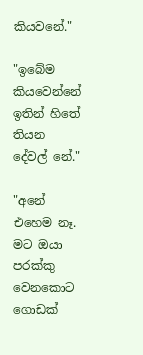කියවනේ."

"ඉබේම කියවෙන්නේ ඉතින් හිතේ තියන දේවල් නේ."

"අනේ එහෙම නෑ. මට ඔයා පරක්කු වෙනකොට ගොඩක්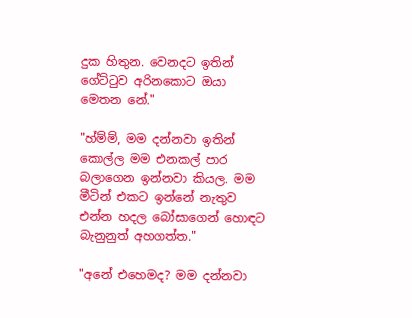දුක හිතුන. වෙනදට ඉතින් ගේට්ටුව අරිනකොට ඔයා මෙතන නේ."

"හ්ම්ම්, මම දන්නවා ඉතින් කොල්ල මම එනකල් පාර බලාගෙන ඉන්නවා කියල. මම මීටින් එකට ඉන්නේ නැතුව එන්න හදල බෝසාගෙන් හොඳට බැනුනුත් අහගත්ත."

"අනේ එහෙමද? මම දන්නවා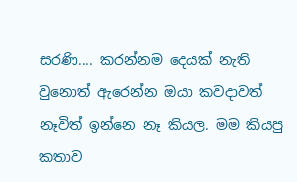සරණි.... කරන්නම දෙයක් නැති වුනොත් ඇරෙන්න ඔයා කවදාවත් නෑවිත් ඉන්නෙ නෑ කියල. මම කියපු කතාව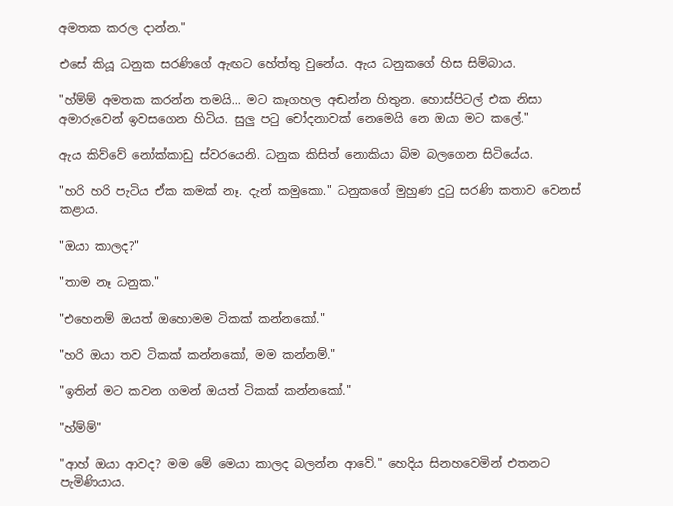අමතක කරල දාන්න."

එසේ කියූ ධනුක සරණිගේ ඇඟට හේත්තු වුනේය. ඇය ධනුකගේ හිස සිම්බාය.

"හ්ම්ම් අමතක කරන්න තමයි... මට කෑගහල අඬන්න හිතුන. හොස්පිටල් එක නිසා අමාරුවෙන් ඉවසගෙන හිටිය. සුලු පටු චෝදනාවක් නෙමෙයි නෙ ඔයා මට කලේ."

ඇය කිව්වේ නෝක්කාඩු ස්වරයෙනි. ධනුක කිසිත් නොකියා බිම බලගෙන සිටියේය.

"හරි හරි පැටිය ඒක කමක් නෑ. දැන් කමුකො." ධනුකගේ මුහුණ දුටු සරණි කතාව වෙනස් කළාය.

"ඔයා කාලද?"

"තාම නෑ ධනුක."

"එහෙනම් ඔයත් ඔහොමම ටිකක් කන්නකෝ."

"හරි ඔයා තව ටිකක් කන්නකෝ, මම කන්නම්."

"ඉතින් මට කවන ගමන් ඔයත් ටිකක් කන්නකෝ."

"හ්ම්ම්"

"ආහ් ඔයා ආවද? මම මේ මෙයා කාලද බලන්න ආවේ." හෙදිය සිනහවෙමින් එතනට පැමිණියාය.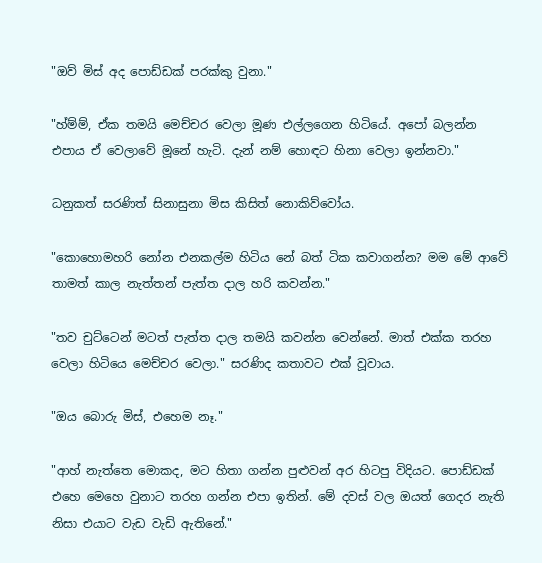"ඔව් මිස් අද පොඩ්ඩක් පරක්කු වුනා."

"හ්ම්ම්, ඒක තමයි මෙච්චර වෙලා මූණ එල්ලගෙන හිටියේ. අපෝ බලන්න එපාය ඒ වෙලාවේ මූනේ හැටි. දැන් නම් හොඳට හිනා වෙලා ඉන්නවා."

ධනුකත් සරණිත් සිනාසුනා මිස කිසිත් නොකිව්වෝය.

"කොහොමහරි නෝන එනකල්ම හිටිය නේ බත් ටික කවාගන්න? මම මේ ආවේ තාමත් කාල නැත්තන් පැත්ත දාල හරි කවන්න."

"තව චුට්ටෙන් මටත් පැත්ත දාල තමයි කවන්න වෙන්නේ. මාත් එක්ක තරහ වෙලා හිටියෙ මෙච්චර වෙලා." සරණිද කතාවට එක් වූවාය.

"ඔය බොරු මිස්, එහෙම නෑ."

"ආහ් නැත්තෙ මොකද, මට හිතා ගන්න පුළුවන් අර හිටපු විදියට. පොඩ්ඩක් එහෙ මෙහෙ වුනාට තරහ ගන්න එපා ඉතින්. මේ දවස් වල ඔයත් ගෙදර නැති නිසා එයාට වැඩ වැඩි ඇතිනේ."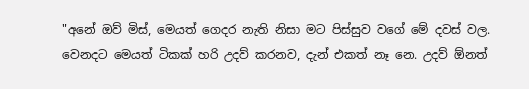"අනේ ඔව් මිස්, මෙයත් ගෙදර නැති නිසා මට පිස්සුව වගේ මේ දවස් වල. වෙනදට මෙයත් ටිකක් හරි උදව් කරනව, දැන් එකත් නෑ නෙ. උදව් ඕනත්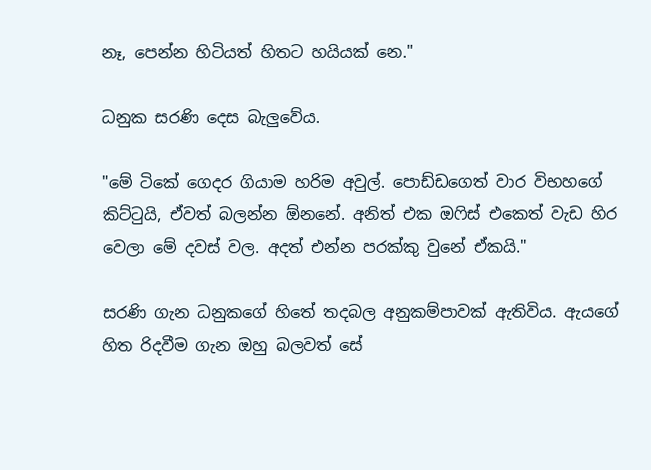නෑ, පෙන්න හිටියත් හිතට හයියක් නෙ."

ධනුක සරණි දෙස බැලුවේය.

"මේ ටිකේ ගෙදර ගියාම හරිම අවුල්. පොඩ්ඩගෙත් වාර විභහගේ කිට්ටුයි, ඒවත් බලන්න ඕනනේ. අනිත් එක ඔෆිස් එකෙත් වැඩ හිර වෙලා මේ දවස් වල. අදත් එන්න පරක්කු වුනේ ඒකයි."

සරණි ගැන ධනුකගේ හිතේ තදබල අනුකම්පාවක් ඇතිවිය. ඇයගේ හිත රිදවීම ගැන ඔහු බලවත් සේ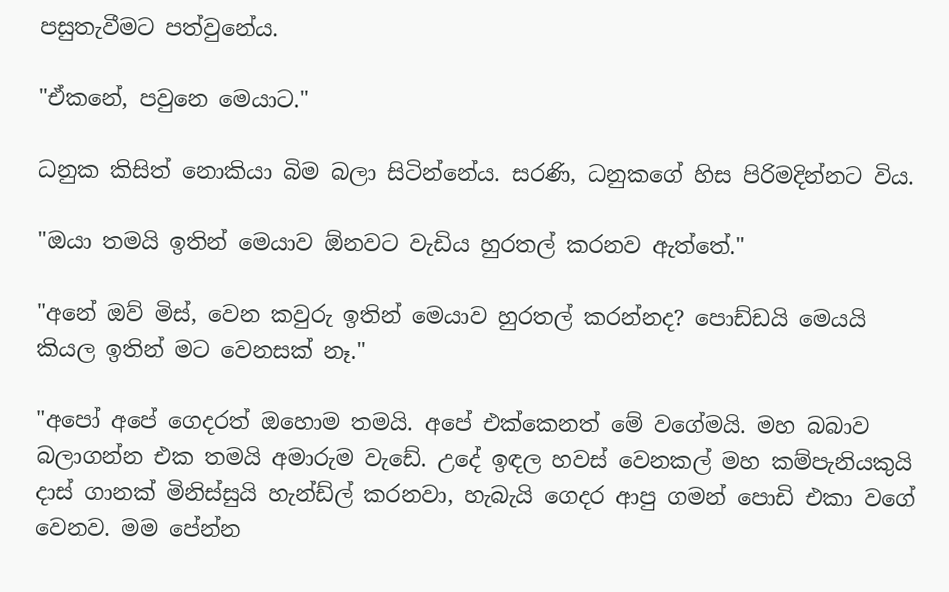පසුතැවීමට පත්වුනේය.

"ඒකනේ, පවුනෙ මෙයාට."

ධනුක කිසිත් නොකියා බිම බලා සිටින්නේය. සරණි, ධනුකගේ හිස පිරිමදින්නට විය.

"ඔයා තමයි ඉතින් මෙයාව ඕනවට වැඩිය හුරතල් කරනව ඇත්තේ."

"අනේ ඔව් මිස්, වෙන කවුරු ඉතින් මෙයාව හුරතල් කරන්නද? පොඩ්ඩයි මෙයයි කියල ඉතින් මට වෙනසක් නෑ."

"අපෝ අපේ ගෙදරත් ඔහොම තමයි. අපේ එක්කෙනත් මේ වගේමයි. මහ බබාව බලාගන්න එක තමයි අමාරුම වැඩේ. උදේ ඉඳල හවස් වෙනකල් මහ කම්පැනියකුයි දාස් ගානක් මිනිස්සුයි හැන්ඩ්ල් කරනවා, හැබැයි ගෙදර ආපු ගමන් පොඩි එකා වගේ වෙනව. මම පේන්න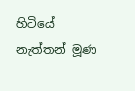හිටියේ නැත්තන් මූණ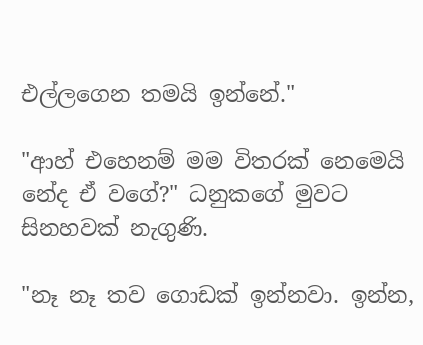එල්ලගෙන තමයි ඉන්නේ."

"ආහ් එහෙනම් මම විතරක් නෙමෙයි නේද ඒ වගේ?" ධනුකගේ මුවට සිනහවක් නැගුණි.

"නෑ නෑ තව ගොඩක් ඉන්නවා. ඉන්න,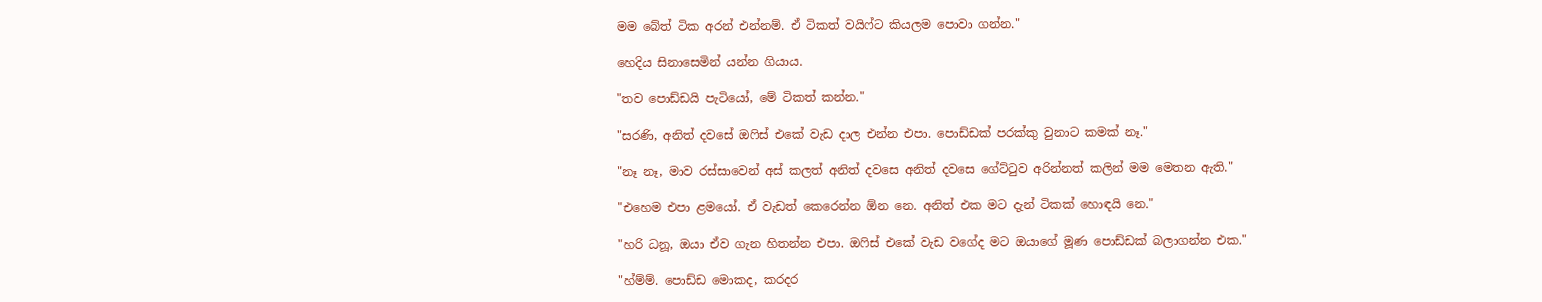මම බේත් ටික අරන් එන්නම්. ඒ ටිකත් වයිෆ්ට කියලම පොවා ගන්න."

හෙදිය සිනාසෙමින් යන්න ගියාය.

"තව පොඩ්ඩයි පැටියෝ, මේ ටිකත් කන්න."

"සරණි, අනිත් දවසේ ඔෆිස් එකේ වැඩ දාල එන්න එපා. පොඩ්ඩක් පරක්කු වුනාට කමක් නෑ."

"නෑ නෑ, මාව රස්සාවෙන් අස් කලත් අනිත් දවසෙ අනිත් දවසෙ ගේට්ටුව අරින්නත් කලින් මම මෙතන ඇති."

"එහෙම එපා ළමයෝ. ඒ වැඩත් කෙරෙන්න ඕන නෙ. අනිත් එක මට දැන් ටිකක් හොඳයි නෙ."

"හරි ධනූ, ඔයා ඒව ගැන හිතන්න එපා. ඔෆිස් එකේ වැඩ වගේද මට ඔයාගේ මූණ පොඩ්ඩක් බලාගන්න එක."

"හ්ම්ම්. පොඩ්ඩ මොකද, කරදර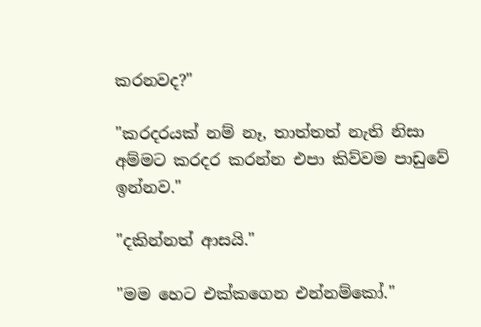කරනවද?"

"කරදරයක් නම් නෑ, තාත්තත් නැති නිසා අම්මට කරදර කරන්න එපා කිව්වම පාඩුවේ ඉන්නව."

"දකින්නත් ආසයි."

"මම හෙට එක්කගෙන එන්නම්කෝ."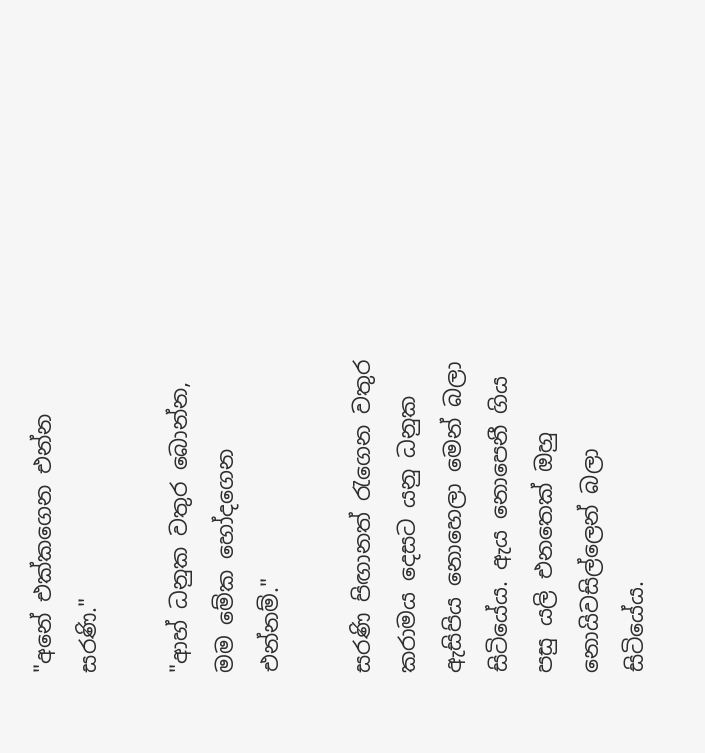"අනේ එක්කගෙන එන්න සරණි."

"ආහ් ධනුක වතුර බොන්න, මම මේක හෝදගෙන එන්නම්."

සරණි පිඟානත් රැගෙන වතුර කරාමය දෙසට යනු ධනුක ඇසිපිය නොහෙලා මෙන් බලා සිටියේය. ඇය නොපෙනී ගිය පසු යලි එනතෙක්‌ ඔහු නොයිවසිල්ලෙන් බලා සිටියේය.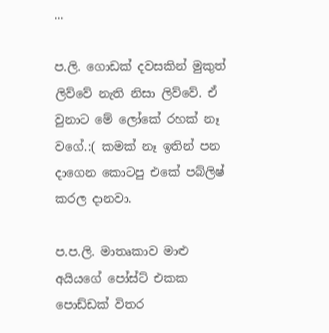...

ප.ලි. ගොඩක් දවසකින් මුකුත් ලිව්වේ නැති නිසා ලිව්වේ. ඒ වුනාට මේ ලෝකේ රහක් නෑ වගේ.:( කමක් නෑ ඉතින් පන දාගෙන කොටපු එකේ පබ්ලිෂ් කරල දානවා.

ප.ප.ලි. මාතෘකාව මාළු අයියගේ පෝස්ට් එකක පොඩ්ඩක් විතර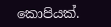කොපියක්.